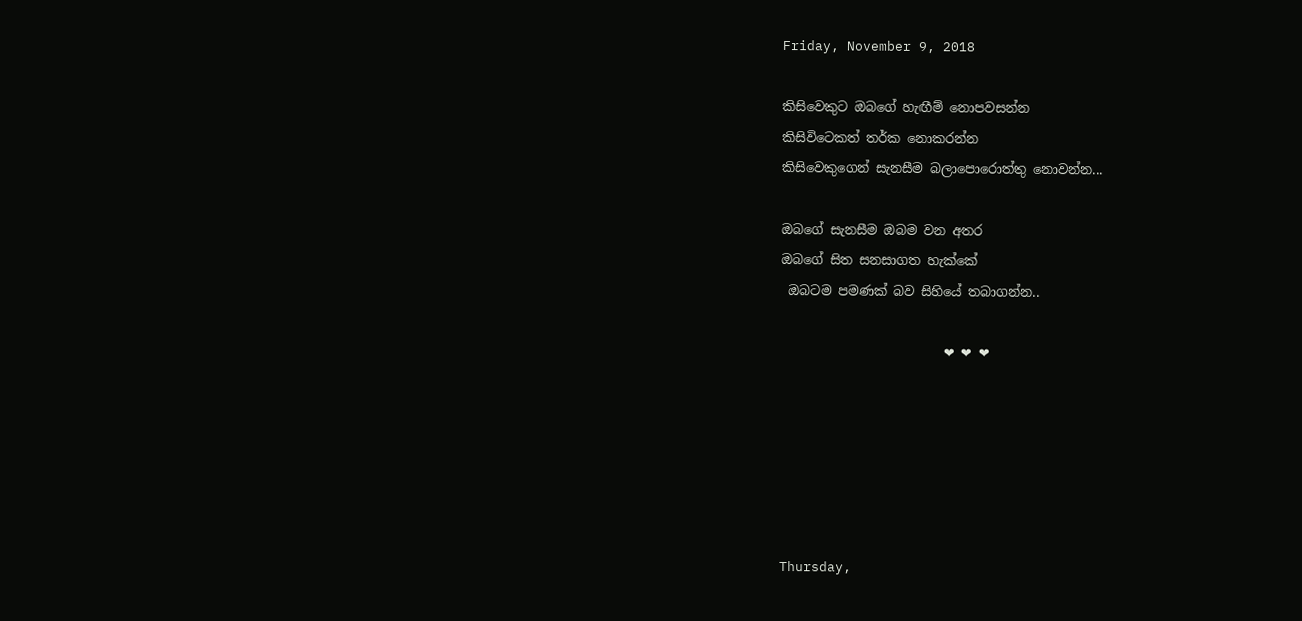Friday, November 9, 2018

කිසිවෙකුට ඔබගේ හැඟීම් නොපවසන්න
කිසිවිටෙකත් තර්ක නොකරන්න
කිසිවෙකුගෙන් සැනසීම බලාපොරොත්තු නොවන්න...

ඔබගේ සැනසීම ඔබම වන අතර
ඔබගේ සිත සනසාගත හැක්කේ
 ඔබටම පමණක් බව සිහියේ තබාගන්න..

                         ❤ ❤ ❤






Thursday,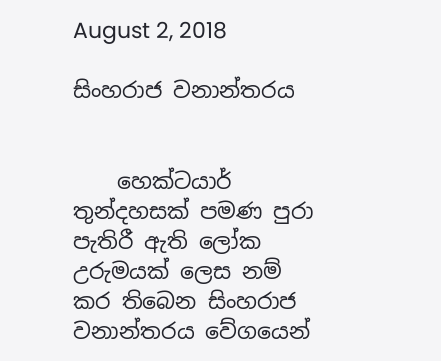August 2, 2018

සිංහරාජ වනාන්තරය


    හෙක්‌ටයාර් තුන්දහසක්‌ පමණ පුරා පැතිරී ඇති ලෝක උරුමයක්‌ ලෙස නම් කර තිබෙන සිංහරාජ වනාන්තරය වේගයෙන්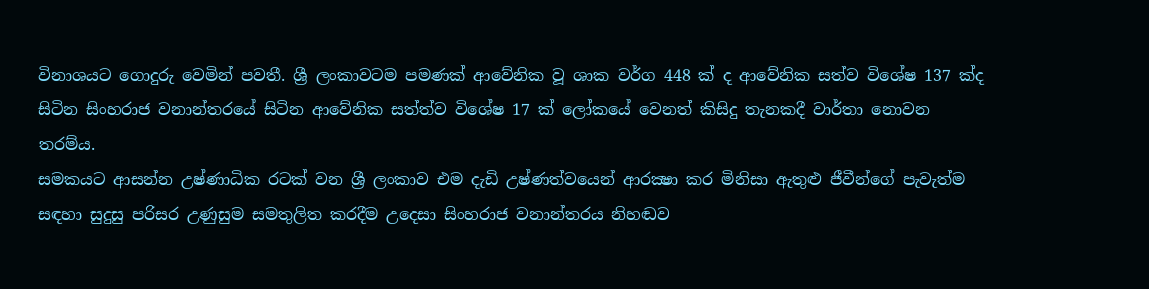විනාශයට ගොදුරු වෙමින් පවතී. ශ්‍රී ලංකාවටම පමණක්‌ ආවේනික වූ ශාක වර්ග 448 ක්‌ ද ආවේනික සත්ව විශේෂ 137 ක්‌ද සිටින සිංහරාජ වනාන්තරයේ සිටින ආවේනික සත්ත්ව විශේෂ 17 ක්‌ ලෝකයේ වෙනත් කිසිදු තැනකදී වාර්තා නොවන තරම්ය.
සමකයට ආසන්න උෂ්ණාධික රටක්‌ වන ශ්‍රී ලංකාව එම දැඩි උෂ්ණත්වයෙන් ආරක්‍ෂා කර මිනිසා ඇතුළු ජීවීන්ගේ පැවැත්ම සඳහා සුදුසු පරිසර උණුසුම සමතුලිත කරදීම උදෙසා සිංහරාජ වනාන්තරය නිහඬව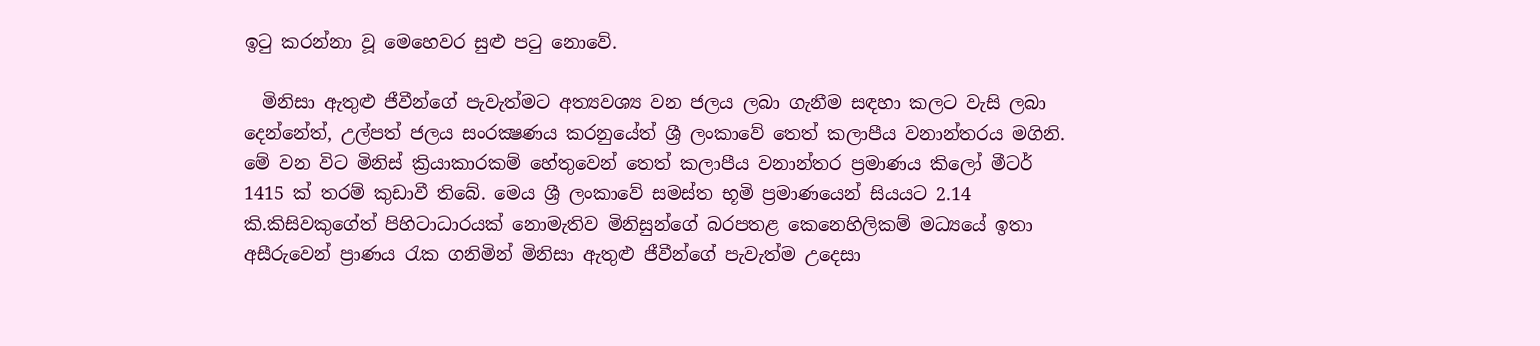ඉටු කරන්නා වූ මෙහෙවර සුළු පටු නොවේ.

  මිනිසා ඇතුළු ජීවීන්ගේ පැවැත්මට අත්‍යවශ්‍ය වන ජලය ලබා ගැනීම සඳහා කලට වැසි ලබා දෙන්නේත්, උල්පත් ජලය සංරක්‍ෂණය කරනුයේත් ශ්‍රී ලංකාවේ තෙත් කලාපීය වනාන්තරය මගිනි. මේ වන විට මිනිස්‌ ක්‍රියාකාරකම් හේතුවෙන් තෙත් කලාපීය වනාන්තර ප්‍රමාණය කිලෝ මීටර් 1415 ක්‌ තරම් කුඩාවී තිබේ. මෙය ශ්‍රී ලංකාවේ සමස්‌ත භූමි ප්‍රමාණයෙන් සියයට 2.14 කි.කිසිවකුගේත් පිහිටාධාරයක්‌ නොමැතිව මිනිසුන්ගේ බරපතළ කෙනෙහිලිකම් මධ්‍යයේ ඉතා අසීරුවෙන් ප්‍රාණය රැක ගනිමින් මිනිසා ඇතුළු ජීවීන්ගේ පැවැත්ම උදෙසා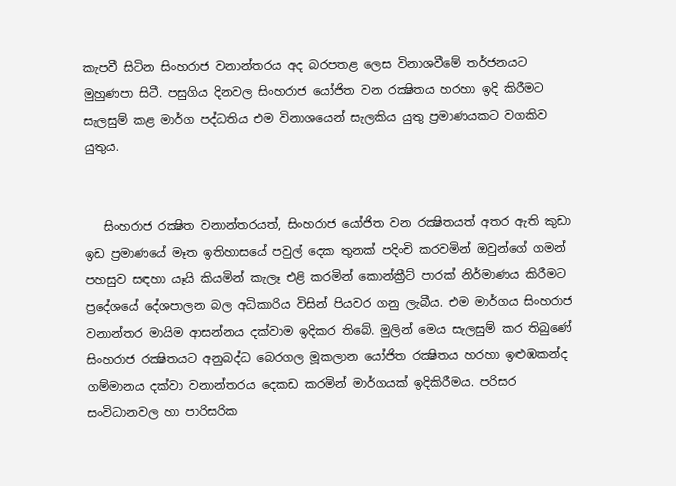කැපවී සිටින සිංහරාජ වනාන්තරය අද බරපතළ ලෙස විනාශවීමේ තර්ජනයට මුහුණපා සිටී. පසුගිය දිනවල සිංහරාජ යෝජිත වන රක්‍ෂිතය හරහා ඉදි කිරීමට සැලසුම් කළ මාර්ග පද්ධතිය එම විනාශයෙන් සැලකිය යුතු ප්‍රමාණයකට වගකිව යුතුය.


   සිංහරාජ රක්‍ෂිත වනාන්තරයත්, සිංහරාජ යෝජිත වන රක්‍ෂිතයත් අතර ඇති කුඩා ඉඩ ප්‍රමාණයේ මෑත ඉතිහාසයේ පවුල් දෙක තුනක්‌ පදිංචි කරවමින් ඔවුන්ගේ ගමන් පහසුව සඳහා යෑයි කියමින් කැලෑ එළි කරමින් කොන්ක්‍රීට්‌ පාරක්‌ නිර්මාණය කිරීමට ප්‍රදේශයේ දේශපාලන බල අධිකාරිය විසින් පියවර ගනු ලැබීය. එම මාර්ගය සිංහරාජ වනාන්තර මායිම ආසන්නය දක්‌වාම ඉදිකර තිබේ. මුලින් මෙය සැලසුම් කර තිබුණේ සිංහරාජ රක්‍ෂිතයට අනුබද්ධ බෙරගල මූකලාන යෝජිත රක්‍ෂිතය හරහා ඉළුඹකන්ද ගම්මානය දක්‌වා වනාන්තරය දෙකඩ කරමින් මාර්ගයක්‌ ඉදිකිරීමය. පරිසර සංවිධානවල හා පාරිසරික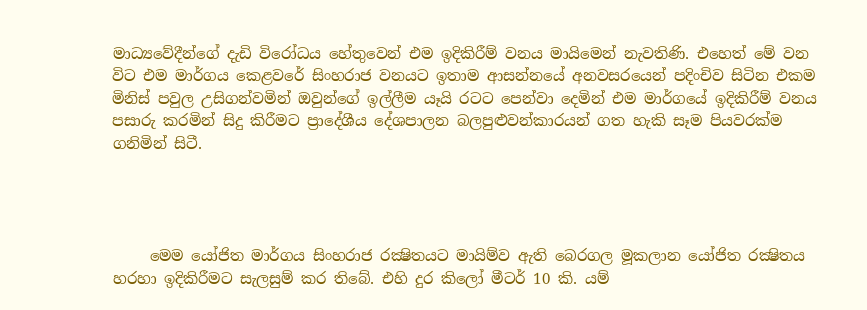මාධ්‍යවේදීන්ගේ දැඩි විරෝධය හේතුවෙන් එම ඉදිකිරීම් වනය මායිමෙන් නැවතිණි. එහෙත් මේ වන විට එම මාර්ගය කෙළවරේ සිංහරාජ වනයට ඉතාම ආසන්නයේ අනවසරයෙන් පදිංචිව සිටින එකම මිනිස්‌ පවුල උසිගන්වමින් ඔවුන්ගේ ඉල්ලීම යෑයි රටට පෙන්වා දෙමින් එම මාර්ගයේ ඉදිකිරීම් වනය පසාරු කරමින් සිදු කිරීමට ප්‍රාදේශීය දේශපාලන බලපුළුවන්කාරයන් ගත හැකි සෑම පියවරක්‌ම ගනිමින් සිටී.




     මෙම යෝජිත මාර්ගය සිංහරාජ රක්‍ෂිතයට මායිම්ව ඇති බෙරගල මූකලාන යෝජිත රක්‍ෂිතය හරහා ඉදිකිරීමට සැලසුම් කර තිබේ. එහි දුර කිලෝ මීටර් 10 කි. යම්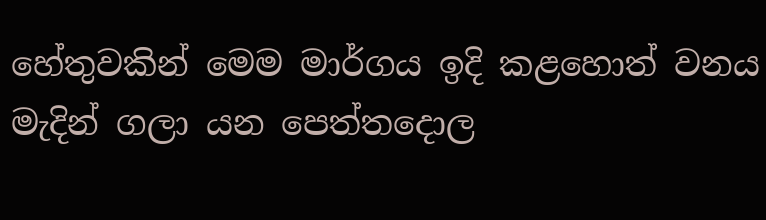හේතුවකින් මෙම මාර්ගය ඉදි කළහොත් වනය මැදින් ගලා යන පෙත්තදොල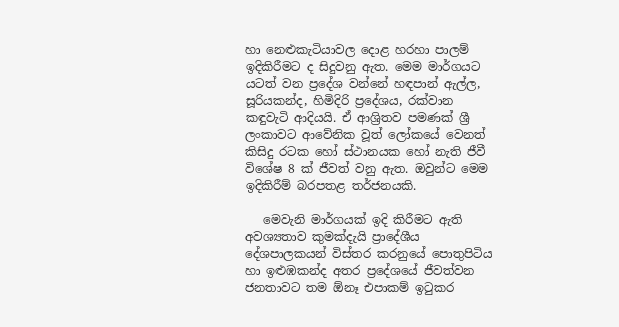හා නෙළුකැටියාවල දොළ හරහා පාලම් ඉදිකිරීමට ද සිදුවනු ඇත. මෙම මාර්ගයට යටත් වන ප්‍රදේශ වන්නේ හඳපාන් ඇල්ල, සූරියකන්ද, හිමිදිරි ප්‍රදේශය, රක්‌වාන කඳුවැටි ආදියයි. ඒ ආශ්‍රිතව පමණක්‌ ශ්‍රී ලංකාවට ආවේනික වූත් ලෝකයේ වෙනත් කිසිදු රටක හෝ ස්‌ථානයක හෝ නැති ජීවී විශේෂ 8 ක්‌ ජීවත් වනු ඇත. ඔවුන්ට මෙම ඉදිකිරීම් බරපතළ තර්ජනයකි.

   මෙවැනි මාර්ගයක්‌ ඉදි කිරීමට ඇති අවශ්‍යතාව කුමක්‌දැයි ප්‍රාදේශීය දේශපාලකයන් විස්‌තර කරනුයේ පොතුපිටිය හා ඉළුඹකන්ද අතර ප්‍රදේශයේ ජීවත්වන ජනතාවට තම ඕනෑ එපාකම් ඉටුකර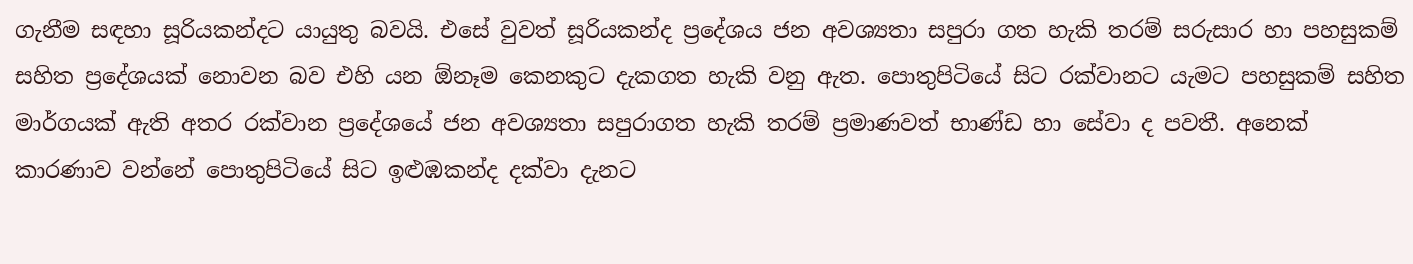ගැනීම සඳහා සූරියකන්දට යායුතු බවයි. එසේ වුවත් සූරියකන්ද ප්‍රදේශය ජන අවශ්‍යතා සපුරා ගත හැකි තරම් සරුසාර හා පහසුකම් සහිත ප්‍රදේශයක්‌ නොවන බව එහි යන ඕනෑම කෙනකුට දැකගත හැකි වනු ඇත. පොතුපිටියේ සිට රක්‌වානට යැමට පහසුකම් සහිත මාර්ගයක්‌ ඇති අතර රක්‌වාන ප්‍රදේශයේ ජන අවශ්‍යතා සපුරාගත හැකි තරම් ප්‍රමාණවත් භාණ්‌ඩ හා සේවා ද පවතී. අනෙක්‌ කාරණාව වන්නේ පොතුපිටියේ සිට ඉළුඹකන්ද දක්‌වා දැනට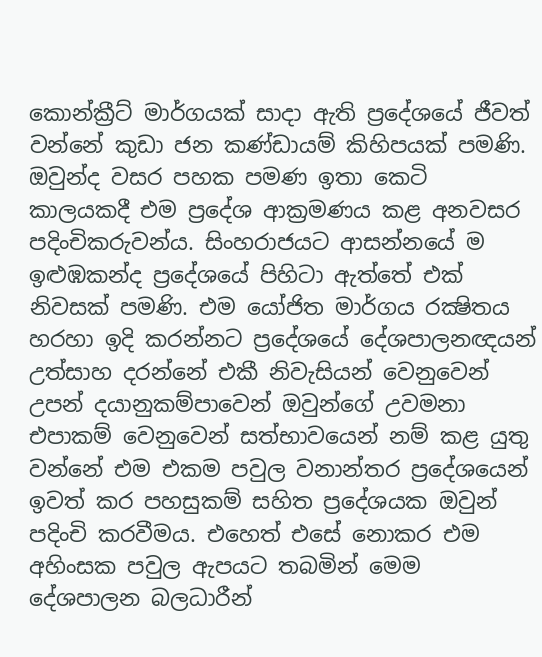කොන්ක්‍රීට්‌ මාර්ගයක්‌ සාදා ඇති ප්‍රදේශයේ ජීවත් වන්නේ කුඩා ජන කණ්‌ඩායම් කිහිපයක්‌ පමණි. ඔවුන්ද වසර පහක පමණ ඉතා කෙටි කාලයකදී එම ප්‍රදේශ ආක්‍රමණය කළ අනවසර පදිංචිකරුවන්ය. සිංහරාජයට ආසන්නයේ ම ඉළුඹකන්ද ප්‍රදේශයේ පිහිටා ඇත්තේ එක්‌ නිවසක්‌ පමණි. එම යෝජිත මාර්ගය රක්‍ෂිතය හරහා ඉදි කරන්නට ප්‍රදේශයේ දේශපාලනඥයන් උත්සාහ දරන්නේ එකී නිවැසියන් වෙනුවෙන් උපන් දයානුකම්පාවෙන් ඔවුන්ගේ උවමනා එපාකම් වෙනුවෙන් සත්භාවයෙන් නම් කළ යුතු වන්නේ එම එකම පවුල වනාන්තර ප්‍රදේශයෙන් ඉවත් කර පහසුකම් සහිත ප්‍රදේශයක ඔවුන් පදිංචි කරවීමය. එහෙත් එසේ නොකර එම අහිංසක පවුල ඇපයට තබමින් මෙම දේශපාලන බලධාරීන්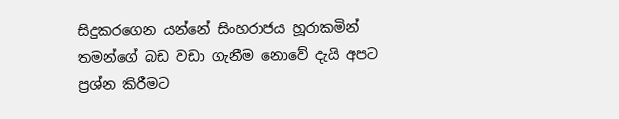සිදුකරගෙන යන්නේ සිංහරාජය හූරාකමින් තමන්ගේ බඩ වඩා ගැනීම නොවේ දැයි අපට ප්‍රශ්න කිරීමට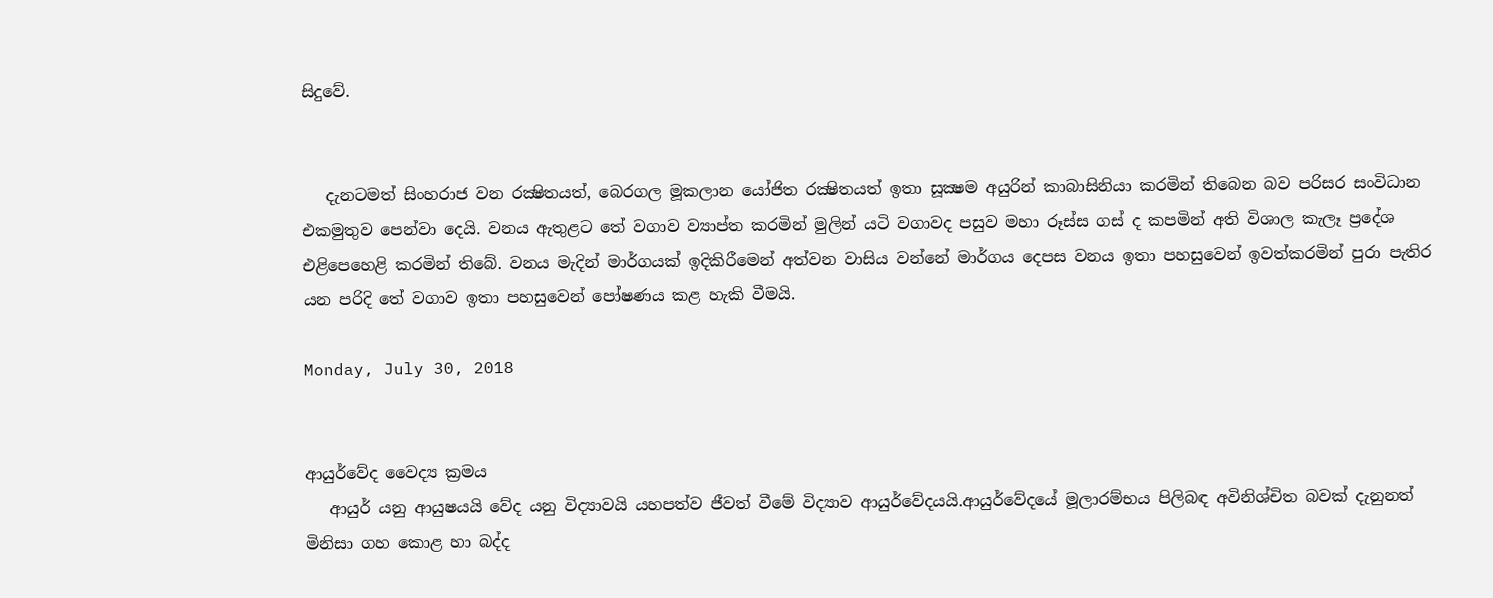සිදුවේ.


   දැනටමත් සිංහරාජ වන රක්‍ෂිතයත්, බෙරගල මූකලාන යෝජිත රක්‍ෂිතයත් ඉතා සූක්‍ෂම අයුරින් කාබාසිනියා කරමින් තිබෙන බව පරිසර සංවිධාන එකමුතුව පෙන්වා දෙයි. වනය ඇතුළට තේ වගාව ව්‍යාප්ත කරමින් මුලින් යටි වගාවද පසුව මහා රූස්‌ස ගස්‌ ද කපමින් අති විශාල කැලෑ ප්‍රදේශ එළිපෙහෙළි කරමින් තිබේ. වනය මැදින් මාර්ගයක්‌ ඉදිකිරීමෙන් අත්වන වාසිය වන්නේ මාර්ගය දෙපස වනය ඉතා පහසුවෙන් ඉවත්කරමින් පුරා පැතිර යන පරිදි තේ වගාව ඉතා පහසුවෙන් පෝෂණය කළ හැකි වීමයි.

Monday, July 30, 2018


ආයුර්වේද වෛද්‍ය ක්‍රමය
   ආයුර් යනු ආයුෂයයි වේද යනු විද්‍යාවයි යහපත්ව ජීවත් වීමේ විද්‍යාව ආයුර්වේදයයි.ආයුර්වේදයේ මූලාරම්භය පිලිබඳ අවිනිශ්චිත බවක් දැනුනත් මිනිසා ගහ කොළ හා බද්ද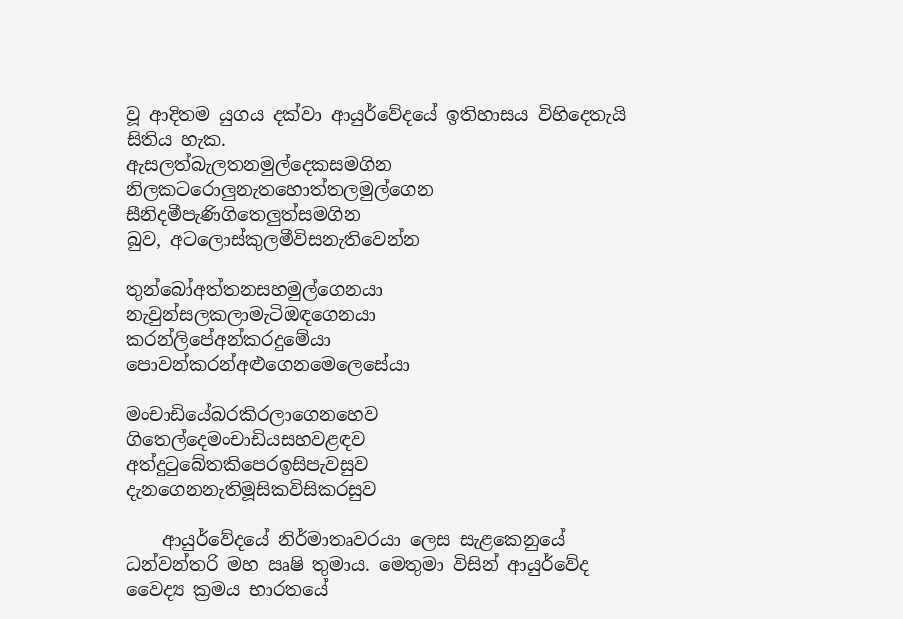වූ ආදිතම යුගය දක්වා ආයුර්වේදයේ ඉතිහාසය විහිදෙතැයි සිතිය හැක.
ඇසලත්බැලතනමුල්දෙකසමගින
නිලකටරොලුනැතහොත්තලමුල්ගෙන
සීනිදමීපැණිගිතෙලුත්සමගින
බුව, අටලොස්‌කුලමීවිසනැතිවෙන්න

තුන්බෝඅත්තනසහමුල්ගෙනයා
නැවුන්සලකලාමැටිඔඳගෙනයා
කරන්ලිපේඅන්කරදුමේයා
පොවන්කරන්අළුගෙනමෙලෙසේයා

මංචාඩියේබරකිරලාගෙනහෙව
ගිතෙල්දෙමංචාඩියසහවළඳව
අත්දුටුබේතකිපෙරඉසිපැවසුව
දැනගෙනනැතිමූසිකවිසිකරසුව

    ආයුර්වේදයේ නිර්මාතෘවරයා ලෙස සැළකෙනුයේ ධන්වන්තරි මහ ඍෂි තුමාය. මෙතුමා විසින් ආයුර්වේද වෛද්‍ය ක්‍රමය භාරතයේ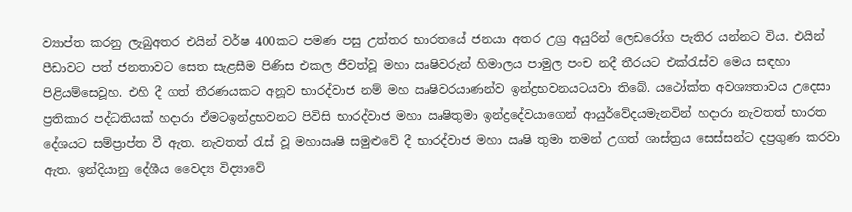ව්‍යාප්ත කරනු ලැබුඅතර එයින් වර්ෂ 400කට පමණ පසු උත්තර භාරතයේ ජනයා අතර උග්‍ර අයුරින් ලෙඩරෝග පැතිර යන්නට විය. එයින් පීඩාවට පත් ජනතාවට සෙත සැළසීම පිණිස එකල ජීවත්වූ මහා ඍෂිවරුන් හිමාලය පාමුල පංච නදී තීරයට එක්රැස්ව මෙය සඳහා පිළියම්සෙවූහ. එහි දී ගත් තීරණයකට අනූව භාරද්වාජ නම් මහ ඍෂිවරයාණන්ව ඉන්ද්‍රභවනයටයවා තිබේ. යථෝක්ත අවශ්‍යතාවය උදෙසා ප්‍රතිකාර පද්ධතියක් හදාරා ඒමටඉන්ද්‍රභවනට පිවිසි භාරද්වාජ මහා ඍෂිතුමා ඉන්ද්‍රදේවයාගෙන් ආයුර්වේදයමැනවින් හදාරා නැවතත් භාරත දේශයට සම්ප්‍රාප්ත වී ඇත. නැවතත් රැස් වූ මහාඍෂි සමුළුවේ දී භාරද්වාජ මහා ඍෂි තුමා තමන් උගත් ශාස්ත්‍රය සෙස්සන්ට දප්‍රගුණ කරවා ඇත. ඉන්දියානු දේශීය වෛද්‍ය විද්‍යාවේ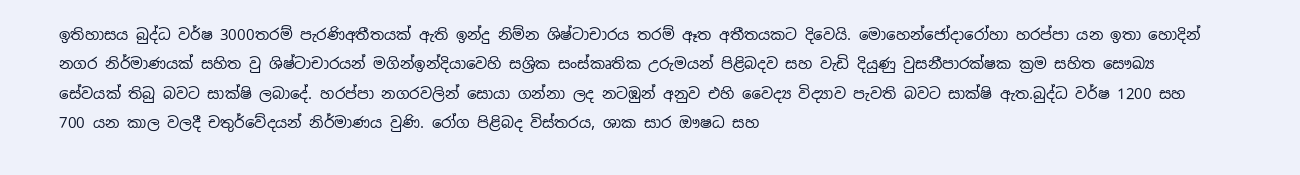ඉතිහාසය බුද්ධ වර්ෂ 3000තරම් පැරණිඅතීතයක් ඇති ඉන්දු නිම්න ශිෂ්ටාචාරය තරම් ඈත අතීතයකට දිවෙයි. මොහෙන්ජෝදාරෝහා හරප්පා යන ඉතා හොදින් නගර නිර්මාණයක් සහිත වු ශිෂ්ටාචාරයන් මගින්ඉන්දියාවෙහි සශ්‍රික සංස්කෘතික උරුමයන් පිළිබදව සහ වැඩි දියුණු වුසනීපාරක්ෂක ක්‍රම සහිත සෞඛ්‍ය සේවයක් තිබු බවට සාක්ෂි ලබාදේ. හරප්පා නගරවලින් සොයා ගන්නා ලද නටඹුන් අනුව එහි වෛද්‍ය විද්‍යාව පැවති බවට සාක්ෂි ඇත.බුද්ධ වර්ෂ 1200 සහ 700 යන කාල වලදී චතුර්වේදයන් නිර්මාණය වුණි. රෝග පිළිබද විස්තරය, ශාක සාර ඖෂධ සහ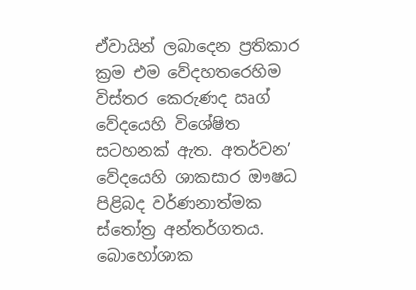ඒවායින් ලබාදෙන ප්‍රතිකාර ක්‍රම එම වේදහතරෙහිම විස්තර කෙරුණද ඍග් වේදයෙහි විශේෂිත සටහනක් ඇත. අතර්වන’ වේදයෙහි ශාකසාර ඖෂධ පිළිබද වර්ණනාත්මක ස්තෝත්‍ර අන්තර්ගතය. බොහෝශාක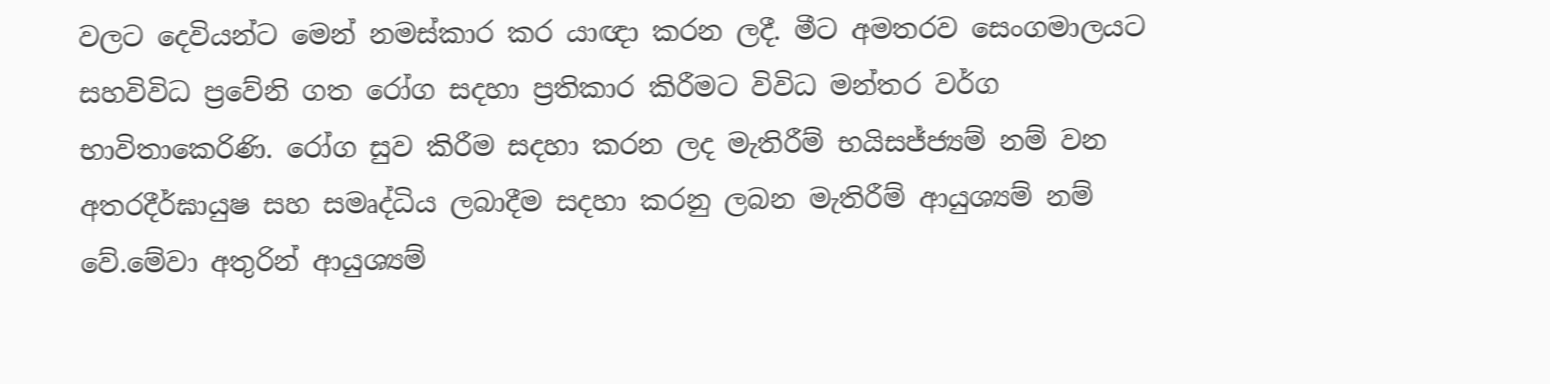වලට දෙවියන්ට මෙන් නමස්කාර කර යාඥා කරන ලදී. මීට අමතරව සෙංගමාලයට සහවිවිධ ප්‍රවේනි ගත රෝග සදහා ප්‍රතිකාර කිරීමට විවිධ මන්තර වර්ග භාවිතාකෙරිණි. රෝග සුව කිරීම සදහා කරන ලද මැතිරීම් භයිසජ්ජ්‍යම් නම් වන අතරදීර්ඝායුෂ සහ සමෘද්ධිය ලබාදීම සදහා කරනු ලබන මැතිරීම් ආයුශ්‍යම් නම් වේ.මේවා අතුරින් ආයුශ්‍යම්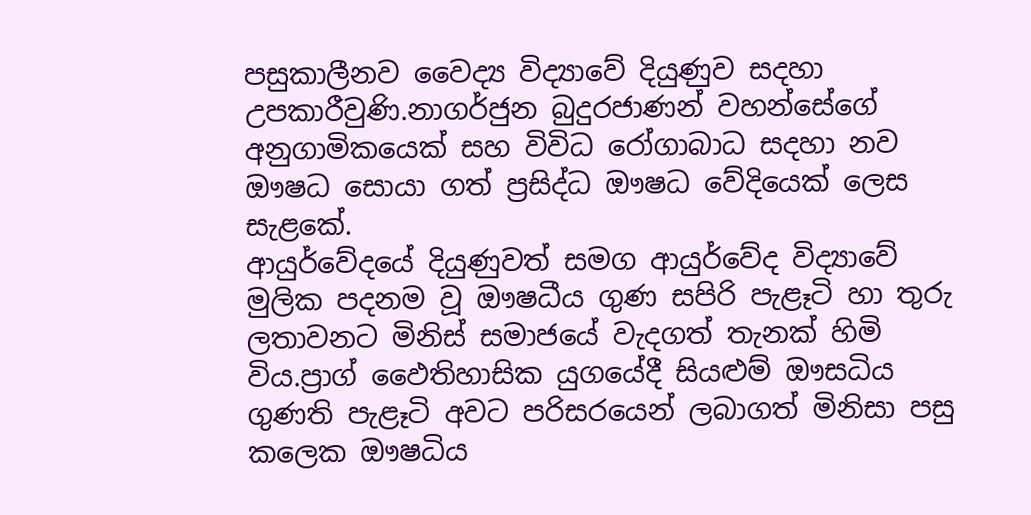පසුකාලීනව වෛද්‍ය විද්‍යාවේ දියුණුව සදහා උපකාරීවුණි.නාගර්ජුන බුදුරජාණන් වහන්සේගේ අනුගාමිකයෙක් සහ විවිධ රෝගාබාධ සදහා නව ඖෂධ සොයා ගත් ප්‍රසිද්ධ ඖෂධ වේදියෙක් ලෙස සැළකේ.
ආයුර්වේදයේ දියුණුවත් සමග ආයුර්වේද විද්‍යාවේ මුලික පදනම වූ ඖෂධීය ගුණ සපිරි පැළෑටි හා තුරු ලතාවනට මිනිස් සමාජයේ වැදගත් තැනක් හිමි විය.ප්‍රාග් ඵෛතිහාසික යුගයේදී සියළුම් ඖසධිය ගුණති පැළෑටි අවට පරිසරයෙන් ලබාගත් මිනිසා පසු කලෙක ඖෂධිය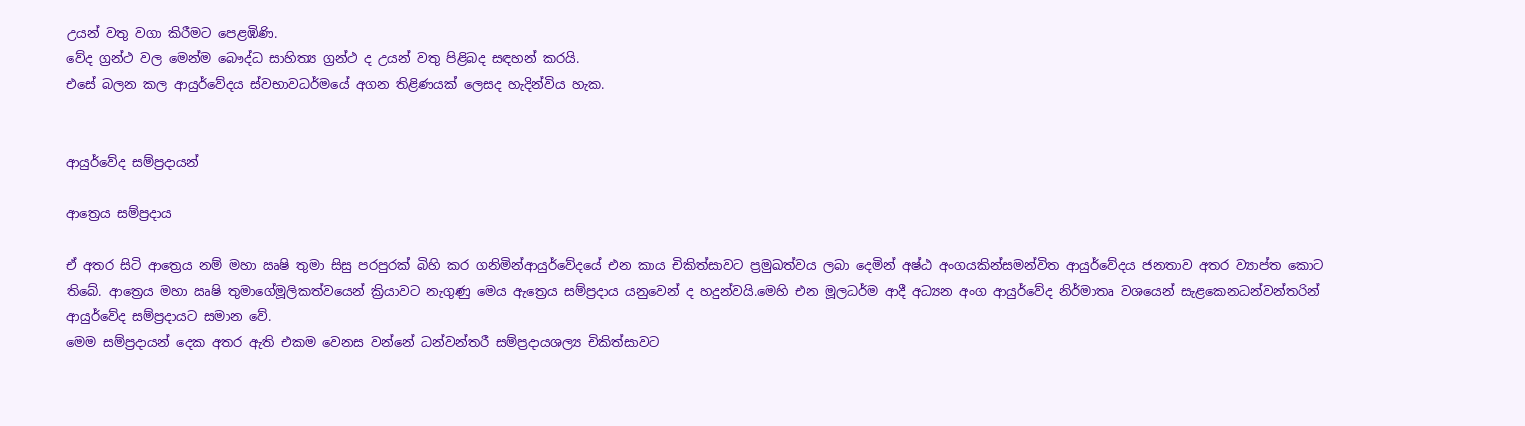උයන් වතු වගා කිරීමට පෙළඹිණි.
වේද ග්‍රන්ථ වල මෙන්ම බෞද්ධ සාහිත්‍ය ග්‍රන්ථ ද උයන් වතු පිළිබද සඳහන් කරයි.
එසේ බලන කල ආයුර්වේදය ස්වභාවධර්මයේ අගන තිළිණයක් ලෙසද හැදින්විය හැක.


ආයුර්වේද සම්ප්‍රදායන්

ආත්‍රෙය සම්ප්‍රදාය

ඒ අතර සිටි ආත්‍රෙය නම් මහා ඍෂි තුමා සිසු පරපුරක් බිහි කර ගනිමින්ආයුර්වේදයේ එන කාය චිකිත්සාවට ප්‍රමුඛත්වය ලබා දෙමින් අෂ්ඨ අංගයකින්සමන්විත ආයුර්වේදය ජනතාව අතර ව්‍යාප්ත කොට තිබේ. ආත්‍රෙය මහා ඍෂි තුමාගේමූලිකත්වයෙන් ක්‍රියාවට නැගුණු මෙය ඇත්‍රෙය සම්ප්‍රදාය යනුවෙන් ද හදුන්වයි.මෙහි එන මූලධර්ම ආදී අධ්‍යන අංග ආයුර්වේද නිර්මාතෘ වශයෙන් සැළකෙනධන්වන්තරින් ආයුර්වේද සම්ප්‍රදායට සමාන වේ.
මෙම සම්ප්‍රදායන් දෙක අතර ඇති එකම වෙනස වන්නේ ධන්වන්තරී සම්ප්‍රදායශල්‍ය චිකිත්සාවට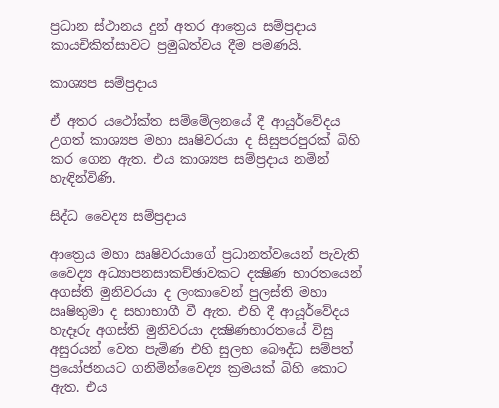ප්‍රධාන ස්ථානය දුන් අතර ආත්‍රෙය සම්ප්‍රදාය කායචිකිත්සාවට ප්‍රමුඛත්වය දීම පමණයි.

කාශ්‍යප සම්ප්‍රදාය

ඒ අතර යථෝක්ත සම්මේලනයේ දී ආයුර්වේදය උගත් කාශ්‍යප මහා ඍෂිවරයා ද සිසුපරපුරක් බිහි කර ගෙන ඇත. එය කාශ්‍යප සම්ප්‍රදාය නමින් හැඳින්විණි.

සිද්ධ වෛද්‍ය සම්ප්‍රදාය

ආත්‍රෙය මහා ඍෂිවරයාගේ ප්‍රධානත්වයෙන් පැවැති වෛද්‍ය අධ්‍යාපනසාකච්ඡාවකට දක්‍ෂිණ භාරතයෙන් අගස්ති මුනිවරයා ද ලංකාවෙන් පුලස්ති මහා ඍෂිතුමා ද සහාභාගී වී ඇත. එහි දී ආයූර්වේදය හැදෑරු අගස්ති මුනිවරයා දක්‍ෂිණභාරතයේ විසු අසුරයන් වෙත පැමිණ එහි සුලභ බෞද්ධ සම්පත් ප්‍රයෝජනයට ගනිමින්වෛද්‍ය ක්‍රමයක් බිහි කොට ඇත. එය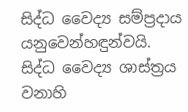සිද්ධ වෛද්‍ය සම්ප්‍රදාය යනුවෙන්හඳුන්වයි.
සිද්ධ වෛද්‍ය ශාස්ත්‍රය වනාහි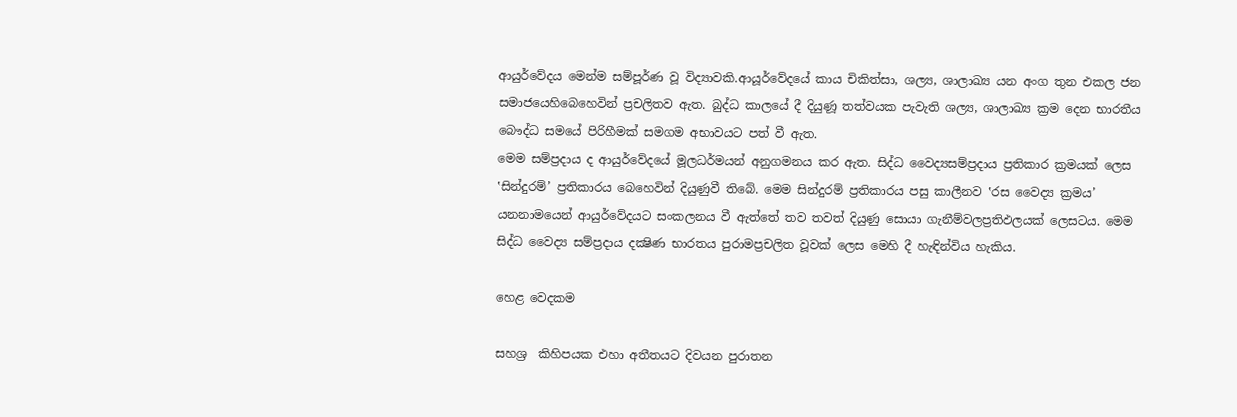ආයුර්වේදය මෙන්ම සම්පූර්ණ වූ විද්‍යාවකි.ආයූර්වේදයේ කාය චිකිත්සා, ශල්‍ය, ශාලාඛ්‍ය යන අංග තුන එකල ජන සමාජයෙහිබෙහෙවින් ප්‍රචලිතව ඇත. බුද්ධ කාලයේ දී දියුණූ තත්වයක පැවැති ශල්‍ය, ශාලාඛ්‍ය ක්‍රම දෙන භාරතීය බෞද්ධ සමයේ පිරිහීමක් සමගම අභාවයට පත් වී ඇත.
මෙම සම්ප්‍රදාය ද ආයුර්වේදයේ මූලධර්මයන් අනුගමනය කර ඇත. සිද්ධ වෛද්‍යසම්ප්‍රදාය ප්‍රතිකාර ක්‍රමයක් ලෙස ‛සින්දුරම්’ ප්‍රතිකාරය බෙහෙවින් දියුණුවී තිබේ. මෙම සින්දුරම් ප්‍රතිකාරය පසු කාලීනව ‛රස වෛද්‍ය ක්‍රමය’ යනනාමයෙන් ආයුර්වේදයට සංකලනය වී ඇත්තේ තව තවත් දියුණු සොයා ගැනීම්වලප්‍රතිඵලයක් ලෙසටය. මෙම සිද්ධ වෛද්‍ය සම්ප්‍රදාය දක්‍ෂිණ භාරතය පුරාමප්‍රචලිත වූවක් ලෙස මෙහි දී හැඳින්විය හැකිය.

හෙළ වෙදකම

සහශ්‍ර  කිහිපයක එහා අතීතයට දිවයන පුරාතන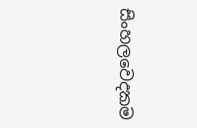සිංහලවෙදකම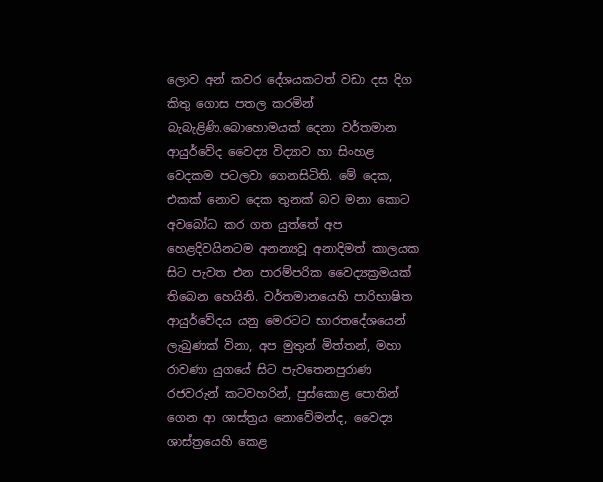ලොව අන් කවර දේශයකටත් වඩා දස දිග කිතු ගොස පතල කරමින් බැබැළිණි.බොහොමයක් දෙනා වර්තමාන ආයුර්වේද වෛද්‍ය විද්‍යාව හා සිංහළ වෙදකම පටලවා ගෙනසිටිති. මේ දෙක, එකක් නොව දෙක තුනක් බව මනා කොට අවබෝධ කර ගත යුත්තේ අප හෙළදිවයිනටම අනන්‍යවූ අනාදිමත් කාලයක සිට පැවත එන පාරම්පරික වෛද්‍යක්‍රමයක් තිබෙන හෙයිනි. වර්තමානයෙහි පාරිභාෂිත ආයුර්වේදය යනු මෙරටට භාරතදේශයෙන් ලැබුණක් විනා, අප මුතුන් මිත්තන්, මහා රාවණා යුගයේ සිට පැවතෙනපුරාණ රජවරුන් කටවහරින්, පුස්කොළ පොතින් ගෙන ආ ශාස්ත්‍රය නොවේමන්ද, වෛද්‍ය ශාස්ත්‍රයෙහි කෙළ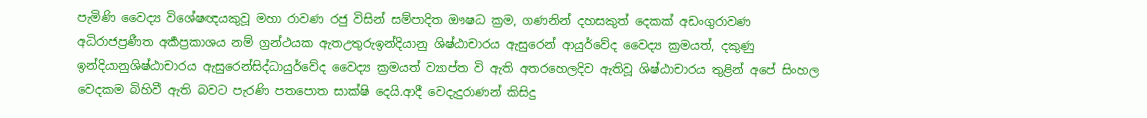පැමිණි වෛද්‍ය විශේෂඥයකුවූ මහා රාවණ රජු විසින් සම්පාදිත ඖෂධ ක්‍රම, ගණනින් දහසකුත් දෙකක් අඩංගුරාවණ අධිරාජප්‍රණීත අර්‍කප්‍රකාශය නම් ග්‍රන්ථයක ඇතඋතුරුඉන්දියානු ශිෂ්ඨාචාරය ඇසුරෙන් ආයුර්වේද වෛද්‍ය ක්‍රමයත්, දකුණු ඉන්දියානුශිෂ්ඨාචාරය ඇසුරෙන්සිද්ධායුර්වේද වෛද්‍ය ක්‍රමයත් ව්‍යාප්ත වි ඇති අතරහෙලදිව ඇතිවූ ශිෂ්ඨාචාරය තුළින් අපේ සිංහල වෙදකම බිහිවී ඇති බවට පැරණි ‍පතපොත සාක්ෂි දෙයි.ආදී වෙදැදුරාණන් කිසිදු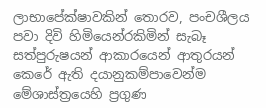ලාභාපේක්ෂාවකින් තොරව, පංචශීලය පවා දිවි හිමියෙන්රකිමින් සැබෑ සත්පුරුෂයන් ආකාරයෙන් ආතුරයන් කෙරේ ඇති දයානුකම්පාවෙන්ම මේශාස්ත්‍රයෙහි ප්‍රගුණ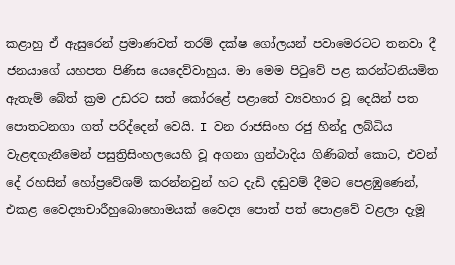කළාහු ඒ ඇසුරෙන් ප්‍රමාණවත් තරම් දක්ෂ ගෝලයන් පවාමෙරටට තනවා දී ජනයාගේ යහපත පිණිස යෙදෙව්වාහුය. මා මෙම පිටුවේ පළ කරන්ටනියමිත ඇතැම් බේත් ක්‍රම උඩරට සත් කෝරළේ පළාතේ ව්‍යවහාර වූ දෙයින් පත පොතටනගා ගත් පරිද්දෙන් වෙයි. I වන රාජසිංහ රජු හින්දු ලබ්ධිය වැළඳගැනීමෙන් පසුත්‍රිසිංහලයෙහි වූ අගනා ග්‍රන්ථාදිය ගිණිබත් කොට, එවන් දේ රහසින් හෝප්‍රවේශම් කරන්නවුන් හට දැඩි දඬුවම් දීමට පෙළඹුණෙන්, එකළ වෛද්‍යාචාරීහුබොහොමයක් වෛද්‍ය පොත් පත් පොළවේ වළලා දැමූ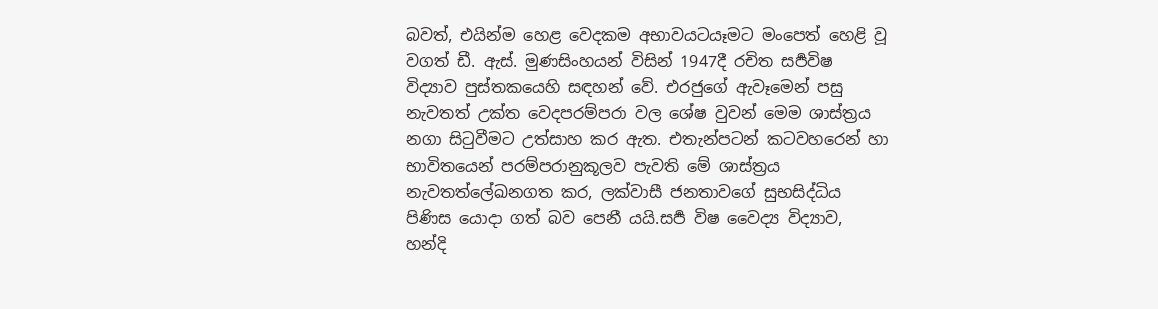බවත්, එයින්ම හෙළ වෙදකම අභාවයටයෑමට මංපෙත් හෙළි වූ වගත් ඩී. ඇස්. මුණසිංහයන් විසින් 1947දී රචිත සර්‍පවිෂ විද්‍යාව පුස්තකයෙහි සඳහන් වේ. එරජුගේ ඇවෑමෙන් පසු නැවතත් උක්ත වෙදපරම්පරා වල ශේෂ වුවන් මෙම ශාස්ත්‍රය නගා සිටුවීම‍ට උත්සාහ කර ඇත. එතැන්පටන් කටවහරෙන් හා භාවිතයෙන් පරම්පරානුකූලව පැවති මේ ශාස්ත්‍රය නැවතත්ලේඛනගත කර, ලක්වාසී ජනතාවගේ සුභසිද්ධිය පිණිස යොදා ගත් බව පෙනී යයි.සර්‍ප විෂ වෛද්‍ය විද්‍යාව, හන්දි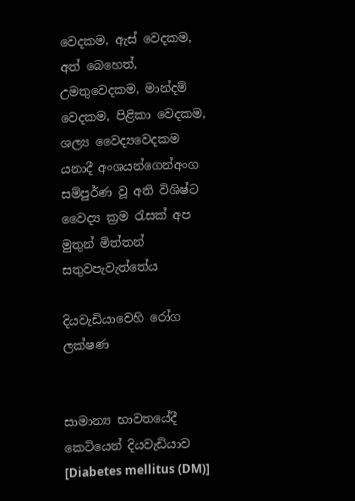වෙදකම, ඇස් වෙදකම, අත් බෙහෙත්, උමතුවෙදකම, මාන්දම් වෙදකම, පිළිකා වෙදකම, ශල්‍ය වෛද්‍යවෙදකම යනාදී අංශයන්ගෙන්අංග සම්පුර්ණ වූ අති විශිෂ්ට වෛද්‍ය ක්‍රම රැසක් අප මුතුන් මිත්තන් සතුවපැවැත්තේය

දියවැඩියාවෙහි රෝග ලක්ෂණ


සාමාන්‍ය භාවතයේදී කෙටියෙන් දියවැඩියාව [Diabetes mellitus (DM)]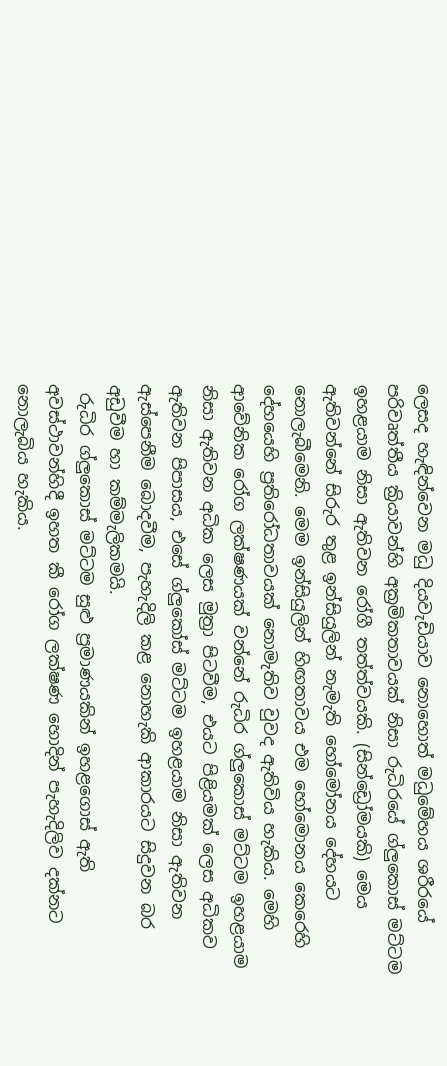ලෙසද හැඳින්වෙන මධු දියවැඩියාව නොහොත් මධුමේහය ශරීරයේ පරිවෘත්තීය ක්‍රියාවන්හි අක්‍රමිකතාවයක් නිසා රුධිරයේ ග්ලුකොස් මට්ටම ඉහළයාම නිසා ඇතිවන රෝගී තත්ත්වයකි. (සින්ඩ්‍රෝමයකි) මෙය ඇතිවන්නේ සිරුර තුළ ඉන්සියුලින් නැමැති හෝමෝනය දේහයට නොලැබීමෙනි. මෙම ඉන්සියුලින් හිඟතාවය එම හෝමොනය කෙරෙහි දේහයෙහි ප්‍රතිරෝධතාවයක් නොමැතිව වුවද ඇතිවිය හැකිය. මෙහි ආවේනික රෝග ලක්ෂණයක් වන්නේ රුධිර ග්ලුකොස් මට්ටම ඉහළයාම නිසා ඇතිවන අධික ලෙස මුත්‍රා පිටවීම, එයට පිළියමක් ලෙස අධිකව ඇතිවන පිපාසය, එසේ ග්ලුකෝස් මට්ටම ඉහළයාම නිසා ඇතිවන ඇස්පෙනීම බොදවීම, පැහැදිලි කළ නොහැකි ආකාරයට සිදුවන බර අඩුවීම හා කම්මැලිකමයි.
 රුධිර ග්ලුකොස් මට්ටම සුළු ප්‍රමාණයකින් ඉහළගොස් ඇති අවස්ථාවන්හිදී ඉහත කී රෝග ලක්ෂණ හොදින් පැහැදිලිව දක්නට නොලැබිය හැකිය.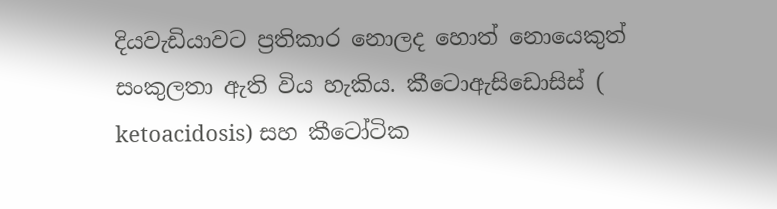දියවැඩියාවට ප්‍රතිකාර නොලද හොත් නොයෙකුත් සංකුලතා ඇති විය හැකිය. කීටොඇසිඩොසිස් ( ketoacidosis) සහ කීටෝටික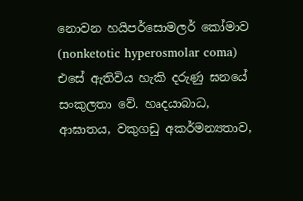නොවන හයිපර්සොමලර් කෝමාව (nonketotic hyperosmolar coma) එසේ ඇතිවිය හැකි දරුණු ඝනයේ සංකුලතා වේ. හෘදයාබාධ, ආඝාතය, වකුගඩු අකර්මන්‍යතාව,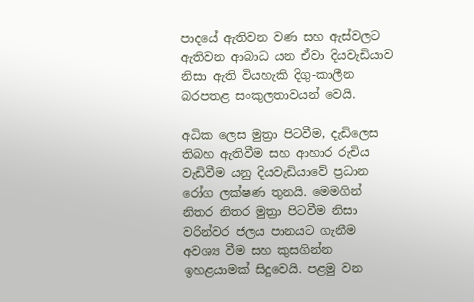පාදයේ ඇතිවන වණ සහ ඇස්වලට ඇතිවන ආබාධ යන ඒවා දියවැඩියාව නිසා ඇති වියහැකි දිගු-කාලීන බරපතළ සංකුලතාවයන් වෙයි.

අධික ලෙස මුත්‍රා පිටවීම, දැඩිලෙස තිබහ ඇතිවීම සහ ආහාර රුචිය වැඩිවීම යනු දියවැඩියාවේ ප්‍රධාන රෝග ලක්ෂණ තුනයි. මෙමගින් නිතර නිතර මුත්‍රා පිටවීම නිසා වරින්වර ජලය පානයට ගැනීම අවශ්‍ය වීම සහ කුසගින්න ඉහළයාමක් සිදුවෙයි. පළමු වන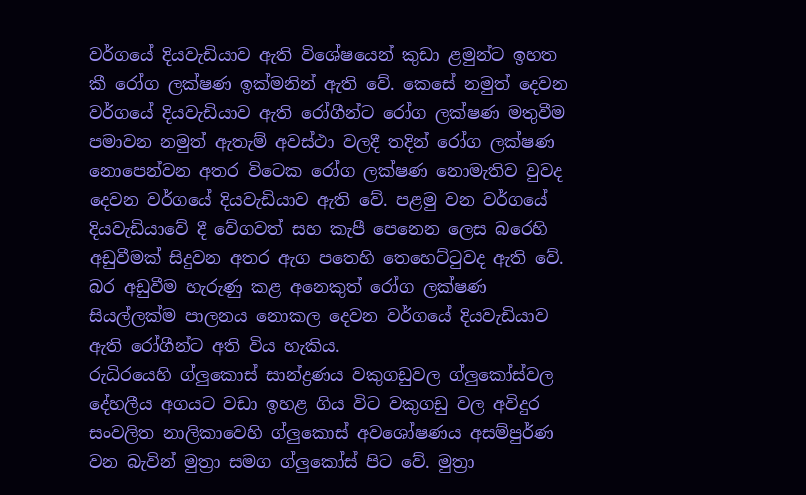වර්ගයේ දියවැඩියාව ඇති විශේෂයෙන් කුඩා ළමුන්ට ඉහත කී රෝග ලක්ෂණ ඉක්මනින් ඇති වේ. කෙසේ නමුත් දෙවන වර්ගයේ දියවැඩියාව ඇති රෝගීන්ට රෝග ලක්ෂණ මතුවීම පමාවන නමුත් ඇතැම් අවස්ථා වලදී තදින් රෝග ලක්ෂණ නොපෙන්වන අතර විටෙක රෝග ලක්ෂණ නොමැතිව වුවද දෙවන වර්ගයේ දියවැඩියාව ඇති වේ. පළමු වන වර්ගයේ දියවැඩියාවේ දී වේගවත් සහ කැපී පෙනෙන ලෙස බරෙහි අඩුවීමක් සිදුවන අතර ඇග පතෙහි තෙහෙට්ටුවද ඇති වේ. බර අඩුවීම හැරුණු කළ අනෙකුත් රෝග ලක්ෂණ සියල්ලක්ම පාලනය නොකල දෙවන වර්ගයේ දියවැඩියාව ඇති රෝගීන්ට අති විය හැකිය.
රුධිරයෙහි ග්ලුකොස් සාන්ද්‍රණය වකුගඩුවල ග්‍ලුකෝස්වල දේහලීය අගයට වඩා ඉහළ ගිය විට වකුගඩු වල අවිදුර සංවලිත නාලිකාවෙහි ග්ලුකොස් අවශෝෂණය අසම්පුර්ණ වන බැවින් මුත්‍රා සමග ග්ලුකෝස් පිට වේ. මුත්‍රා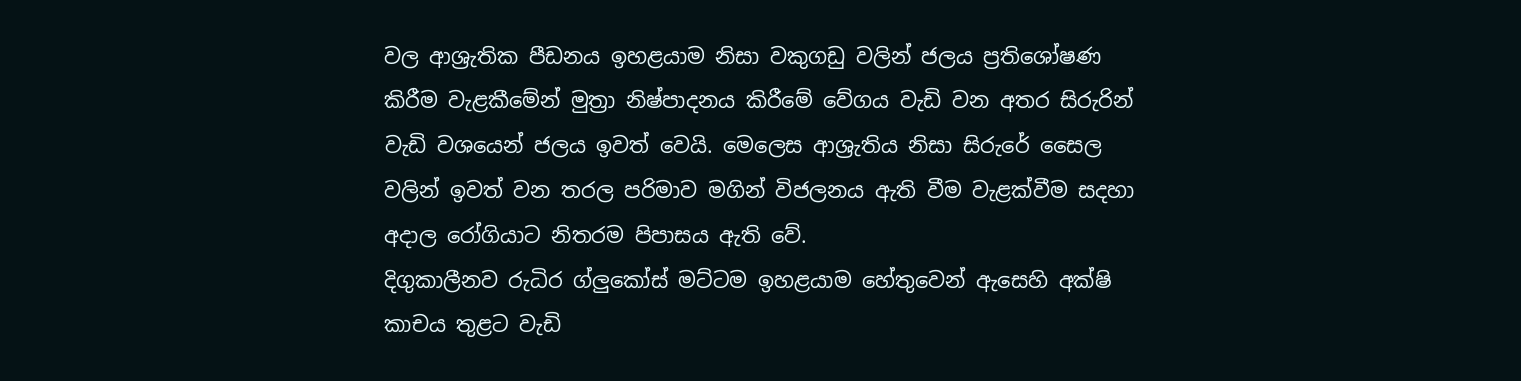වල ආශ්‍රැතික පීඩනය ඉහළයාම නිසා වකුගඩු වලින් ජලය ප්‍රතිශෝෂණ කිරීම වැළකීමේන් මුත්‍රා නිෂ්පාදනය කිරීමේ වේගය වැඩි වන අතර සිරුරින් වැඩි වශයෙන් ජලය ඉවත් වෙයි. මෙලෙස ආශ්‍රැතිය නිසා සිරුරේ සෛල වලින් ඉවත් වන තරල පරිමාව මගින් විජලනය ඇති වීම වැළක්වීම සදහා අදාල රෝගියාට නිතරම පිපාසය ඇති වේ.
දිගුකාලීනව රුධිර ග්ලුකෝස් මට්‍ටම ඉහළයාම හේතුවෙන් ඇසෙහි අක්ෂි කාචය තුළට වැඩි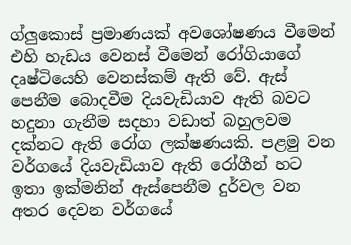ග්ලුකොස් ප්‍රමාණයක් අවශෝෂණය වීමෙන් එහි හැඩය වෙනස් වීමෙන් රෝගියාගේ දෘෂ්ටියෙහි වෙනස්කම් ඇති වේ. ඇස් පෙනීම බොදවීම දියවැඩියාව ඇති බවට හදුනා ගැනීම සදහා වඩාත් බහුලවම දක්නට ඇති රෝග ලක්ෂණයකි. පළමු වන වර්ගයේ දියවැඩියාව ඇති රෝගීන් හට ඉතා ඉක්මනින් ඇස්පෙනීම දුර්වල වන අතර දෙවන වර්ගයේ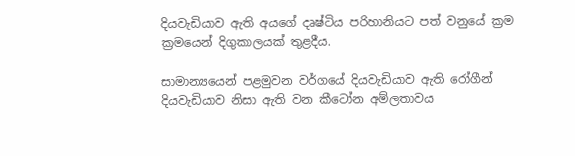දියවැඩියාව ඇති අයගේ දෘෂ්ටිය පරිහානියට පත් වනුයේ ක්‍රම ක්‍රමයෙන් දිගුකාලයක් තුළදීය.

සාමාන්‍යයෙන් පළමුවන වර්ගයේ දියවැඩියාව ඇති රෝගීන් දියවැඩියාව නිසා ඇති වන කීටෝන අම්ලතාවය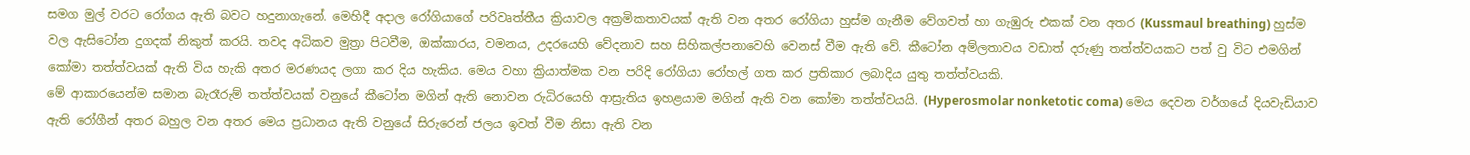සමග මුල් වරට රෝගය ඇති බවට හදුනා‍ගැනේ. මෙහිදී අදාල රෝගියාගේ පරිවෘත්තීය ක්‍රියාවල අක්‍රමිකතාවයක් ඇති වන අතර රෝගියා හුස්ම ගැනීම වේගවත් හා ගැඹුරු එකක් වන අතර (Kussmaul breathing) හුස්ම වල ඇසිටෝන දුගදක් නිකුත් කරයි. තවද අධිකව මුත්‍රා පිටවීම, ඔක්කාරය, වමනය, උද‍රයෙහි වේදනාව සහ සිහිකල්පනාවෙහි වෙනස් වීම ඇති වේ. කීටෝන අම්ලතාවය වඩාත් දරුණු තත්ත්වයකට පත් වු විට එමගින් කෝමා තත්ත්වයක් ඇති විය හැකි අතර මරණයද ලගා කර දිය හැකිය. මෙය වහා ක්‍රියාත්මක වන පරිදි රෝගියා රෝහල් ගත කර ප්‍රතිකාර ලබාදිය යුතු තත්ත්වයකි.
මේ ආකාරයෙන්ම සමාන බැරෑරුම් තත්ත්වයක් වනුයේ කීටෝන මගින් ඇති නොවන රුධිරයෙහි ආස්‍රැතිය ඉහළයාම මගින් ඇති වන කෝමා තත්ත්වයයි. (Hyperosmolar nonketotic coma) මෙය දෙවන වර්ගයේ දියවැඩියාව ඇති රෝගීන් අතර බහුල වන අතර මෙය ප්‍රධානය ඇති වනුයේ සිරුරෙන් ජලය ඉවත් වීම නිසා ඇති වන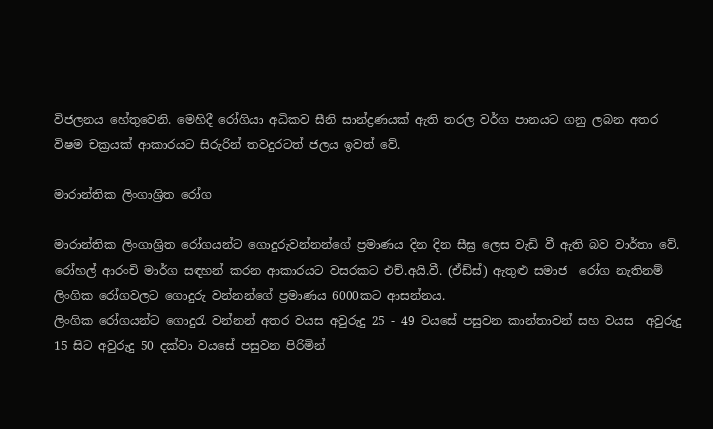විජලනය හේතුවෙනි. මෙහිදී රෝගියා අධිකව සීනි සාන්ද්‍රණයක් ඇති තරල වර්ග පානයට ගනු ලබන අතර විෂම චක්‍රයක් ආකාරයට සිරුරින් තවදුරටත් ජලය ඉවත් වේ.

මාරාන්තික ලිංගාශ්‍රිත රෝග

මාරාන්තික ලිංගාශ්‍රිත රෝගයන්ට ගොදුරුවන්නන්ගේ ප්‍රමාණය දින දින සීඝ්‍ර ලෙස වැඩි වී ඇති බව වාර්තා වේ. රෝහල් ආරංචි මාර්ග සඳහන් කරන ආකාරයට වසරකට එච්.අයි.වී. (ඒඩ්ස්) ඇතුළු සමාජ  රෝග නැතිනම් ලිංගික රෝගවලට ගොදුරු වන්නන්ගේ ප්‍රමාණය 6000කට ආසන්නය.
ලිංගික රෝගයන්ට ගොදුරැ වන්නන් අතර වයස අවුරුදු 25 - 49 වයසේ පසුවන කාන්තාවන් සහ වයස  අවුරුදු 15 සිට අවුරුදු 50 දක්වා වයසේ පසුවන පිරිමින්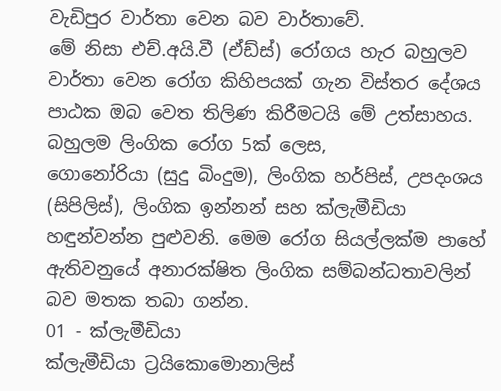වැඩිපුර වාර්තා වෙන බව වාර්තාවේ.
මේ නිසා එච්.අයි.වී (ඒඩ්ස්) රෝගය හැර බහුලව වාර්තා වෙන රෝග කිහිපයක් ගැන විස්තර දේශය පාඨක ඔබ වෙත තිලිණ කිරීමටයි මේ උත්සාහය. බහුලම ලිංගික රෝග 5ක් ලෙස,
ගොනෝරියා (සුදු බිංදුම), ලිංගික හර්පිස්, උපදංශය (සිපිලිස්), ලිංගික ඉන්නන් සහ ක්ලැමීඩියා හඳුන්වන්න පුළුවනි. මෙම රෝග සියල්ලක්ම පාහේ ඇතිවනුයේ අනාරක්ෂිත ලිංගික සම්බන්ධතාවලින් බව මතක තබා ගන්න.
01 - ක්ලැමීඩියා
ක්ලැමීඩියා ට්‍රයිකොමොනාලිස්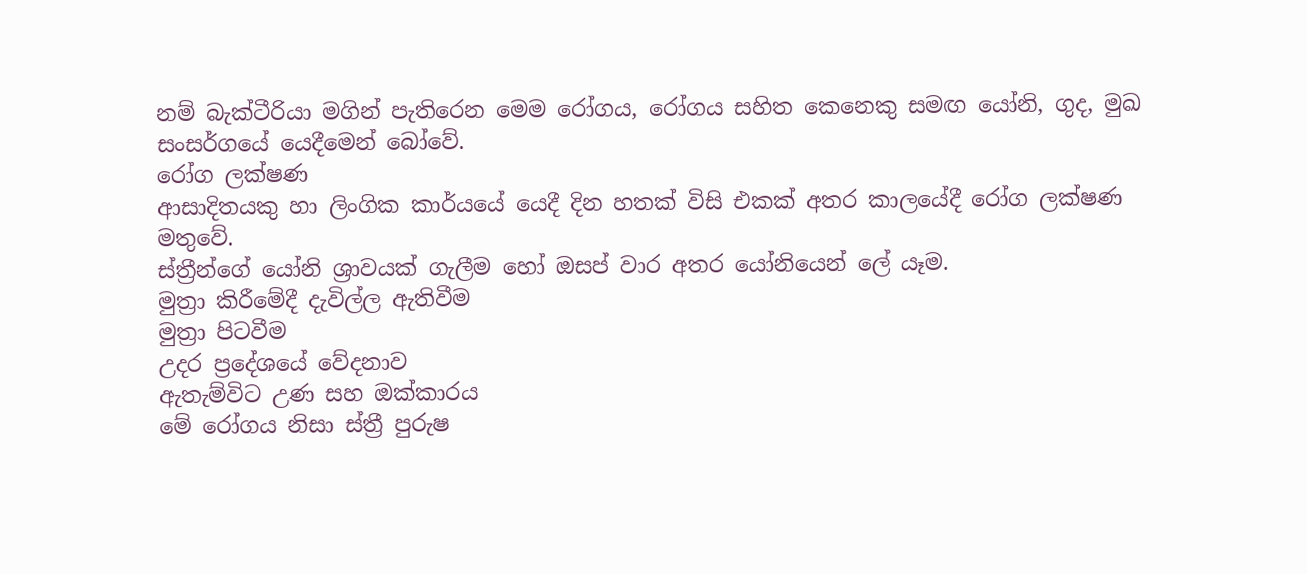නම් බැක්ටීරියා මගින් පැතිරෙන මෙම රෝගය, රෝගය සහිත කෙනෙකු සමඟ යෝනි, ගුද, මුඛ සංසර්ගයේ යෙදීමෙන් බෝවේ.
රෝග ලක්ෂණ
ආසාදිතයකු හා ලිංගික කාර්යයේ යෙදී දින හතක් විසි එකක් අතර කාලයේදී රෝග ලක්ෂණ මතුවේ.
ස්ත්‍රීන්ගේ යෝනි ශ්‍රාවයක් ගැලීම හෝ ඔසප් වාර අතර යෝනියෙන් ලේ යෑම.
මුත්‍රා කිරීමේදී දැවිල්ල ඇතිවීම
මුත්‍රා පිටවීම
උදර ප්‍රදේශයේ වේදනාව
ඇතැම්විට උණ සහ ඔක්කාරය
මේ රෝගය නිසා ස්ත්‍රී පුරුෂ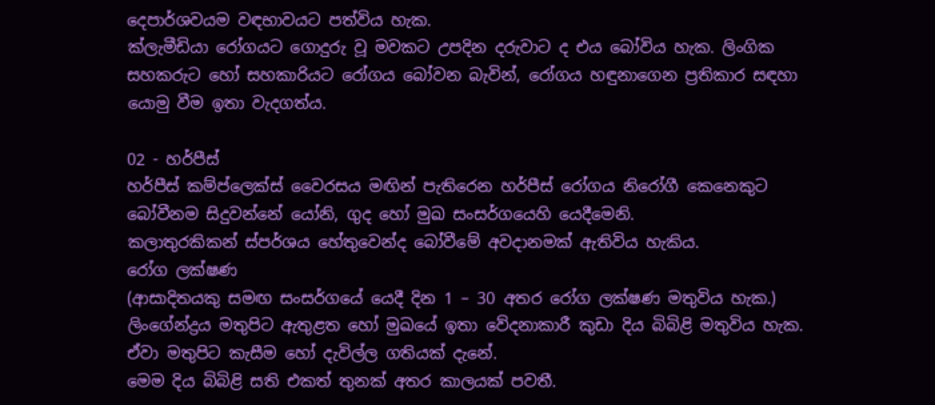දෙපාර්ශවයම වඳභාවයට පත්විය හැක.
ක්ලැමීඩියා රෝගයට ගොදුරු වූ මවකට උපදින දරුවාට ද එය බෝවිය හැක. ලිංගික සහකරුට හෝ සහකාරියට රෝගය බෝවන බැවින්, රෝගය හඳුනාගෙන ප්‍රතිකාර සඳහා යොමු වීම ඉතා වැදගත්ය.

02 - හර්පීස්
හර්පීස් කම්ප්ලෙක්ස් වෛරසය මඟින් පැතිරෙන හර්පීස් රෝගය නිරෝගී කෙනෙකුට බෝවීනම සිදුවන්නේ යෝනි, ගුද හෝ මුඛ සංසර්ගයෙහි යෙදීමෙනි.
කලාතුරකිකන් ස්පර්ශය හේතුවෙන්ද බෝවීමේ අවදානමක් ඇතිවිය හැකිය.
රෝග ලක්ෂණ
(ආසාදිතයකු සමඟ සංසර්ගයේ යෙදී දින 1 – 30 අතර රෝග ලක්ෂණ මතුවිය හැක.)
ලිංගේන්ද්‍රය මතුපිට ඇතුළත හෝ මුඛයේ ඉතා වේදනාකාරී කුඩා දිය බිබිළි මතුවිය හැක.
ඒවා මතුපිට කැසීම හෝ දැවිල්ල ගතියක් දැනේ.
මෙම දිය බිබිළි සති එකත් තුනක් අතර කාලයක් පවතී.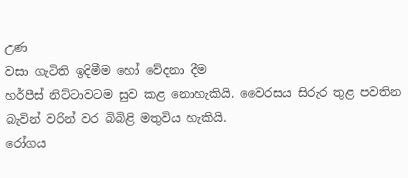උණ
වසා ගැටිති ඉදිමීම හෝ වේදනා දීම
හර්පීස් නිට්ටාවටම සුව කළ නොහැකියි. වෛරසය සිරුර තුළ පවතින බැවින් වරින් වර බිබිළි මතුවිය හැකියි.
රෝගය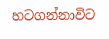හටගන්නාවිට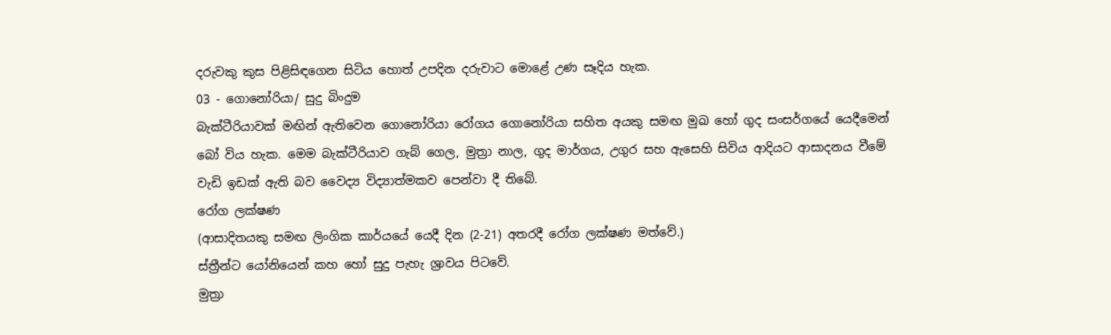දරුවකු කුස පිළිසිඳගෙන සිටිය හොත් උපදින දරුවාට මොළේ උණ සෑදිය හැක.
03 - ගොනෝරියා/ සුදු බිංදුම
බැක්ටීරියාවක් මඟින් ඇතිවෙන ගොනෝරියා රෝගය ගොනෝරියා සහිත අයකු සමඟ මුඛ හෝ ගුද සංසර්ගයේ යෙදීමෙන් බෝ විය හැක. මෙම බැක්ටීරියාව ගැබ් ගෙල, මුත්‍රා නාල, ගුද මාර්ගය, උගුර සහ ඇසෙහි සිවිය ආදියට ආසාදනය වීමේ වැඩි ඉඩක් ඇති බව වෛද්‍ය විද්‍යාත්මකව පෙන්වා දී තිබේ.
රෝග ලක්ෂණ
(ආසාදිතයකු සමඟ ලිංගික කාර්යයේ යෙදී දින (2-21) අතරදී රෝග ලක්ෂණ මත්වේ.)
ස්ත්‍රීන්ට යෝනියෙන් කහ හෝ සුදු පැහැ ශ්‍රාවය පිටවේ.
මුත්‍රා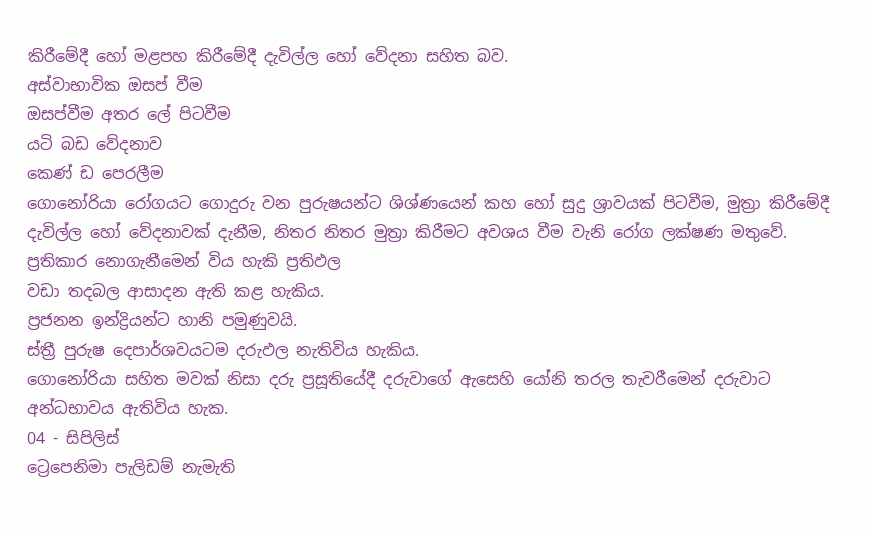කිරීමේදී හෝ මළපහ කිරීමේදී දැවිල්ල හෝ වේදනා සහිත බව.
අස්වාභාවික ඔසප් වීම
ඔසප්වීම අතර ලේ පිටවීම
යටි බඩ වේදනාව
කෙණ් ඩ පෙරලීම
ගොනෝරියා රෝගයට ගොදුරු වන පුරුෂයන්ට ශිශ්ණයෙන් කහ හෝ සුදු ශ්‍රාවයක් පිටවීම, මුත්‍රා කිරීමේදී දැවිල්ල හෝ වේදනාවක් දැනීම, නිතර නිතර මුත්‍රා කිරීමට අවශය වීම වැනි රෝග ලක්ෂණ මතුවේ.
ප්‍රතිකාර නොගැනීමෙන් විය හැකි ප්‍රතිඵල
වඩා තදබල ආසාදන ඇති කළ හැකිය.
ප්‍රජනන ඉන්ද්‍රියන්ට හානි පමුණුවයි.
ස්ත්‍රී පුරුෂ දෙපාර්ශවයටම දරුඵල නැතිවිය හැකිය.
ගොනෝරියා සහිත මවක් නිසා දරු ප්‍රසූතියේදී දරුවාගේ ඇසෙහි යෝනි තරල තැවරීමෙන් දරුවාට අන්ධභාවය ඇතිවිය හැක.
04 - සිපිලිස්
ට්‍රෙපෙනිමා පැලිඩම් නැමැති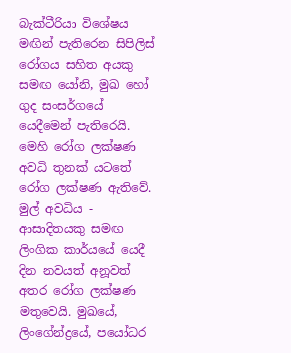බැක්ටීරියා විශේෂය මඟින් පැතිරෙන සිපිලිස් රෝගය සහිත අයකු සමඟ යෝනි, මුඛ හෝ ගුද සංසර්ගයේ යෙදීමෙන් පැතිරෙයි. මෙහි රෝග ලක්ෂණ අවධි තුනක් යටතේ රෝග ලක්ෂණ ඇතිවේ.
මුල් අවධිය - ආසාදිතයකු සමඟ ලිංගික කාර්යයේ යෙදී දින නවයත් අනූවත් අතර රෝග ලක්ෂණ මතුවෙයි. මුඛයේ, ලිංගේන්ද්‍රයේ, පයෝධර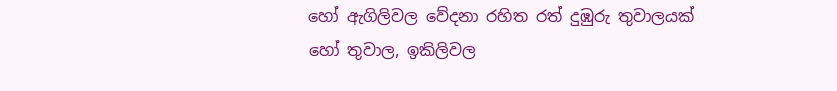හෝ ඇගිලිවල වේදනා රහිත රත් දුඹුරු තුවාලයක් හෝ තුවාල, ඉකිලිවල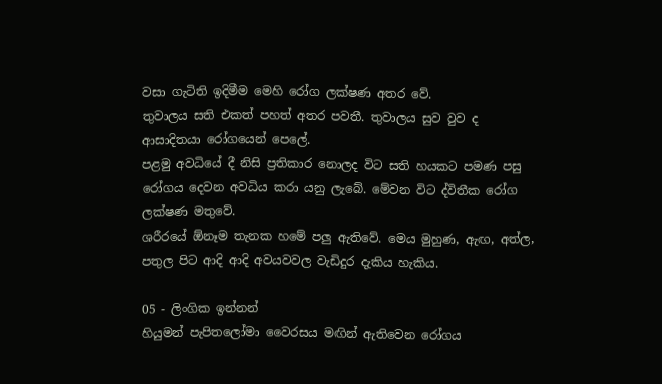වසා ගැටිති ඉදිමීම මෙහි රෝග ලක්ෂණ අතර වේ.
තුවාලය සති එකත් පහත් අතර පවතී. තුවාලය සුව වුව ද ආසාදිතයා රෝගයෙන් පෙලේ.
පළමු අවධියේ දී නිසි ප්‍රතිකාර නොලද විට සති හයකට පමණ පසු රෝගය දෙවන අවධිය කරා යනු ලැබේ. මේවන විට ද්විතීක රෝග ලක්ෂණ මතුවේ.
ශරීරයේ ඕනෑම තැනක හමේ පලු ඇතිවේ. මෙය මුහුණ, ඇඟ, අත්ල, පතුල පිට ආදි ආදි අවයවවල වැඩිදුර දැකිය හැකිය.

05 - ලිංගික ඉන්නන්
හියුමන් පැපිතලෝමා වෛරසය මඟින් ඇතිවෙන රෝගය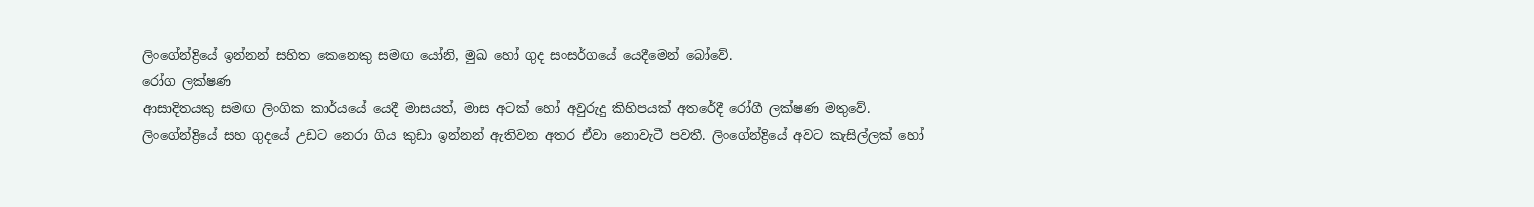ලිංගේන්ද්‍රියේ ඉන්නන් සහිත කෙනෙකු සමඟ යෝනි, මුඛ හෝ ගුද සංසර්ගයේ යෙදීමෙන් බෝවේ.
රෝග ලක්ෂණ
ආසාදිතයකු සමඟ ලිංගික කාර්යයේ යෙදී මාසයත්, මාස අටක් හෝ අවුරුදු කිහිපයක් අතරේදී රෝගී ලක්ෂණ මතුවේ.
ලිංගේන්ද්‍රියේ සහ ගුදයේ උඩට නෙරා ගිය කුඩා ඉන්නන් ඇතිවන අතර ඒවා නොවැටී පවතී. ලිංගේන්ද්‍රියේ අවට කැසිල්ලක් හෝ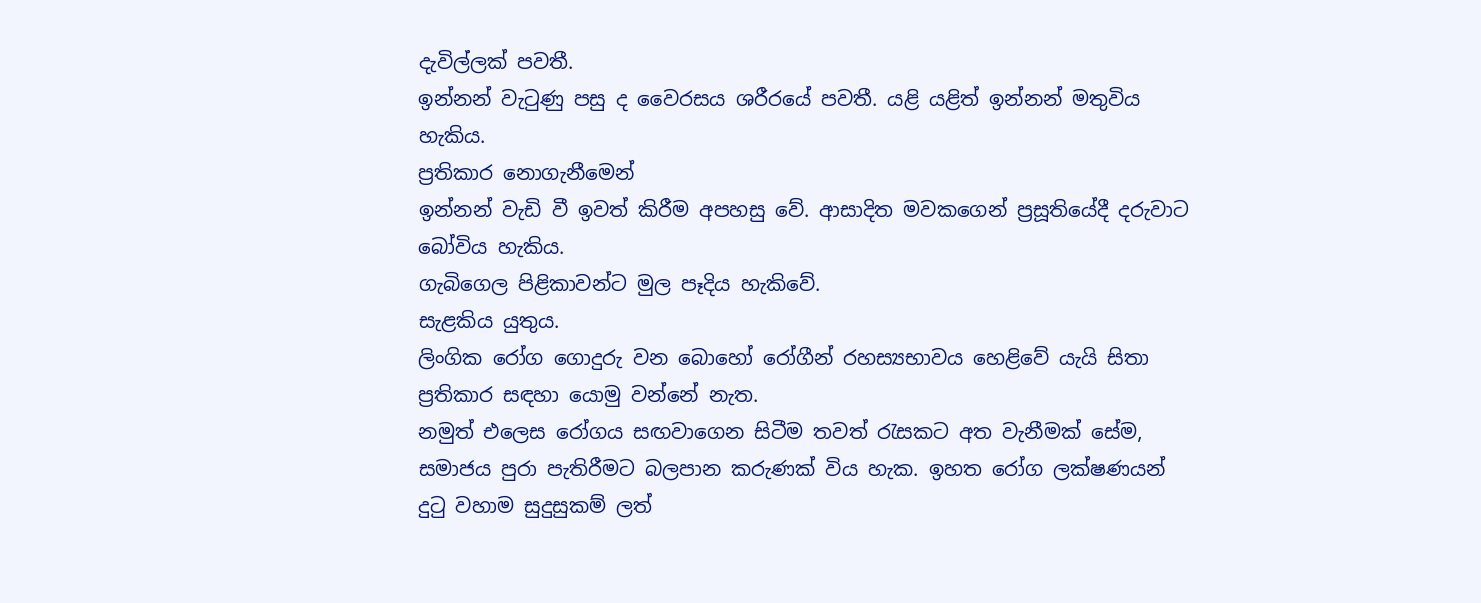දැවිල්ලක් පවතී.
ඉන්නන් වැටුණු පසු ද වෛරසය ශරීරයේ පවතී. යළි යළිත් ඉන්නන් මතුවිය හැකිය.
ප්‍රතිකාර නොගැනීමෙන්
ඉන්නන් වැඩි වී ඉවත් කිරීම අපහසු වේ. ආසාදිත මවකගෙන් ප්‍රසූතියේදී දරුවාට බෝවිය හැකිය.
ගැබිගෙල පිළිකාවන්ට මුල පෑදිය හැකිවේ.
සැළකිය යුතුය.
ලිංගික රෝග ගොදුරු වන බොහෝ රෝගීන් රහස්‍යභාවය හෙළිවේ යැයි සිතා ප්‍රතිකාර සඳහා යොමු වන්නේ නැත.
නමුත් එලෙස රෝගය සඟවාගෙන සිටීම තවත් රැසකට අත වැනීමක් සේම, සමාජය පුරා පැතිරීමට බලපාන කරුණක් විය හැක. ඉහත රෝග ලක්ෂණයන් දුටු වහාම සුදුසුකම් ලත්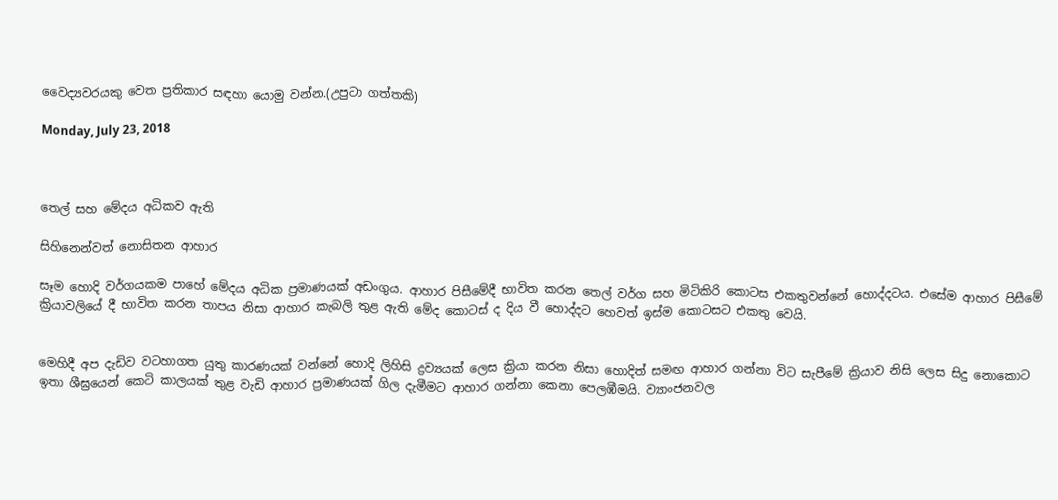වෛද්‍යවරයකු වෙත ප්‍රතිකාර සඳහා යොමු වන්න.(උපුටා ගත්තකි)

Monday, July 23, 2018



තෙල් සහ මේදය අධිකව ඇති

සිහිනෙන්වත් නොසිතන ආහාර

සෑම හොදි වර්ගයකම පාහේ මේදය අධික ප්‍රමාණයක්‌ අඩංගුය. ආහාර පිසීමේදී භාවිත කරන තෙල් වර්ග සහ මිටිකිරි කොටස එකතුවන්නේ හොද්දටය. එසේම ආහාර පිසීමේ ක්‍රියාවලියේ දී භාවිත කරන තාපය නිසා ආහාර කැබලි තුළ ඇති මේද කොටස්‌ ද දිය වී හොද්දට හෙවත් ඉස්‌ම කොටසට එකතු වෙයි.


මෙහිදී අප දැඩිව වටහාගත යුතු කාරණයක්‌ වන්නේ හොදි ලිහිසි ද්‍රව්‍යයක්‌ ලෙස ක්‍රියා කරන නිසා හොදිත් සමඟ ආහාර ගන්නා විට සැපීමේ ක්‍රියාව නිසි ලෙස සිදු නොකොට ඉතා ශීඝ්‍රයෙන් කෙටි කාලයක්‌ තුළ වැඩි ආහාර ප්‍රමාණයක්‌ ගිල දැමීමට ආහාර ගන්නා කෙනා පෙලඹීමයි. ව්‍යාංජනවල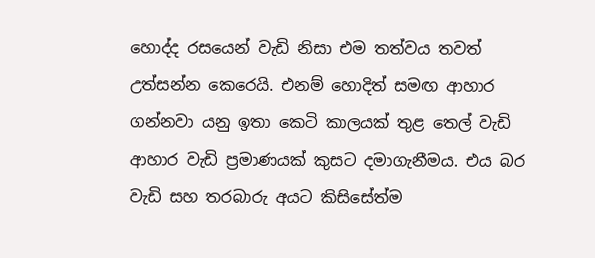හොද්ද රසයෙන් වැඩි නිසා එම තත්වය තවත් උත්සන්න කෙරෙයි. එනම් හොදිත් සමඟ ආහාර ගන්නවා යනු ඉතා කෙටි කාලයක්‌ තුළ තෙල් වැඩි ආහාර වැඩි ප්‍රමාණයක්‌ කුසට දමාගැනීමය. එය බර වැඩි සහ තරබාරු අයට කිසිසේත්ම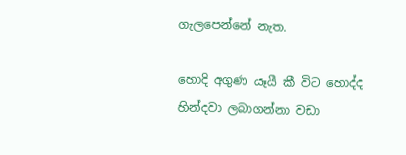ගැලපෙන්නේ නැත.

හොදි අගුණ යෑයී කී විට හොද්ද හින්දවා ලබාගන්නා වඩා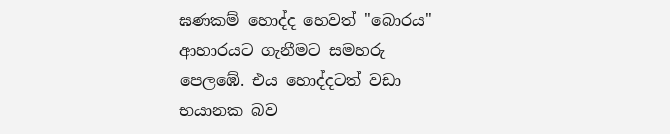ඝණකම් හොද්ද හෙවත් "බොරය" ආහාරයට ගැනීමට සමහරු පෙලඹේ. එය හොද්දටත් වඩා භයානක බව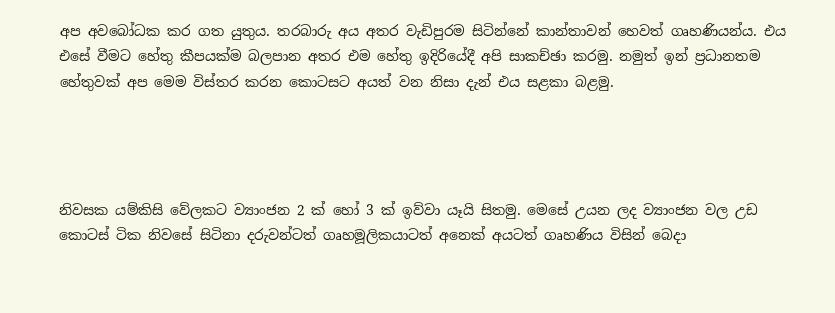අප අවබෝධක කර ගත යුතුය. තරබාරු අය අතර වැඩිපුරම සිටින්නේ කාන්තාවන් හෙවත් ගෘහණියන්ය. එය එසේ වීමට හේතු කීපයක්‌ම බලපාන අතර එම හේතු ඉදිරියේදී අපි සාකච්ඡා කරමු. නමුත් ඉන් ප්‍රධානතම හේතුවක්‌ අප මෙම විස්‌තර කරන කොටසට අයත් වන නිසා දැන් එය සළකා බළමු.




නිවසක යම්කිසි වේලකට ව්‍යාංජන 2 ක්‌ හෝ 3 ක්‌ ඉව්වා යෑයි සිතමු. මෙසේ උයන ලද ව්‍යාංජන වල උඩ කොටස්‌ ටික නිවසේ සිටිනා දරුවන්ටත් ගෘහමූලිකයාටත් අනෙක්‌ අයටත් ගෘහණිය විසින් බෙදා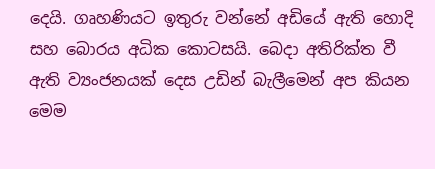දෙයි. ගෘහණියට ඉතුරු වන්නේ අඩියේ ඇති හොදි සහ බොරය අධික කොටසයි. බෙදා අතිරික්‌ත වී ඇති ව්‍යංජනයක්‌ දෙස උඩින් බැලීමෙන් අප කියන මෙම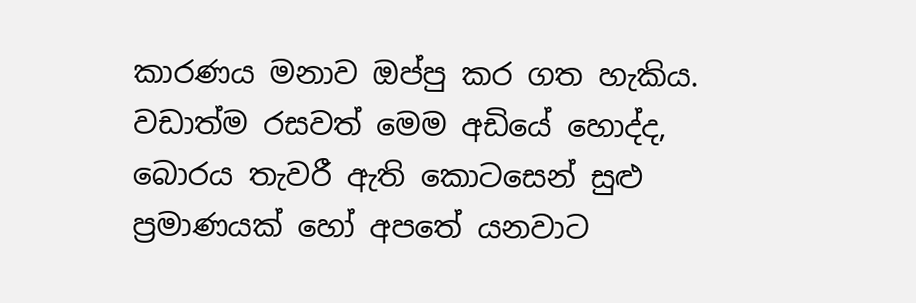කාරණය මනාව ඔප්පු කර ගත හැකිය. වඩාත්ම රසවත් මෙම අඩියේ හොද්ද, බොරය තැවරී ඇති කොටසෙන් සුළු ප්‍රමාණයක්‌ හෝ අපතේ යනවාට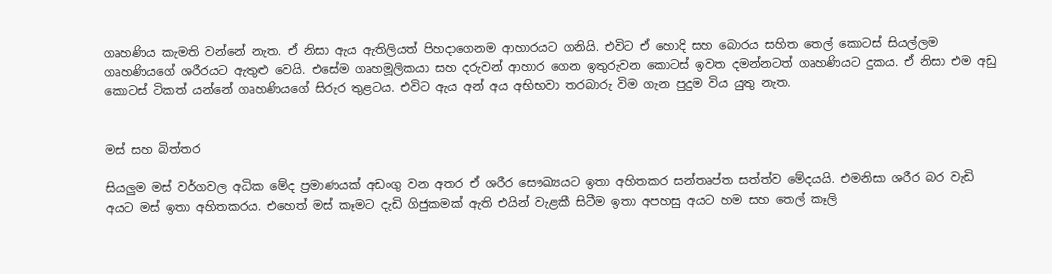ගෘහණිය කැමති වන්නේ නැත. ඒ නිසා ඇය ඇතිලියත් පිහදාගෙනම ආහාරයට ගනියි. එවිට ඒ හොදි සහ බොරය සහිත තෙල් කොටස්‌ සියල්ලම ගෘහණියගේ ශරීරයට ඇතුළු වෙයි. එසේම ගෘහමූලිකයා සහ දරුවන් ආහාර ගෙන ඉතුරුවන කොටස්‌ ඉවත දමන්නටත් ගෘහණියට දුකය. ඒ නිසා එම අඩු කොටස්‌ ටිකත් යන්නේ ගෘහණියගේ සිරුර තුළටය. එවිට ඇය අන් අය අභිභවා තරබාරු විම ගැන පුදුම විය යුතු නැත.


මස්‌ සහ බිත්තර

සියලුම මස්‌ වර්ගවල අධික මේද ප්‍රමාණයක්‌ අඩංගු වන අතර ඒ ශරීර සෞඛ්‍යයට ඉතා අහිතකර සන්තෘප්ත සත්ත්ව මේදයයි. එමනිසා ශරීර බර වැඩි අයට මස්‌ ඉතා අහිතකරය. එහෙත් මස්‌ කෑමට දැඩි ගිජුකමක්‌ ඇති එයින් වැළකී සිටීම ඉතා අපහසු අයට හම සහ තෙල් කෑලි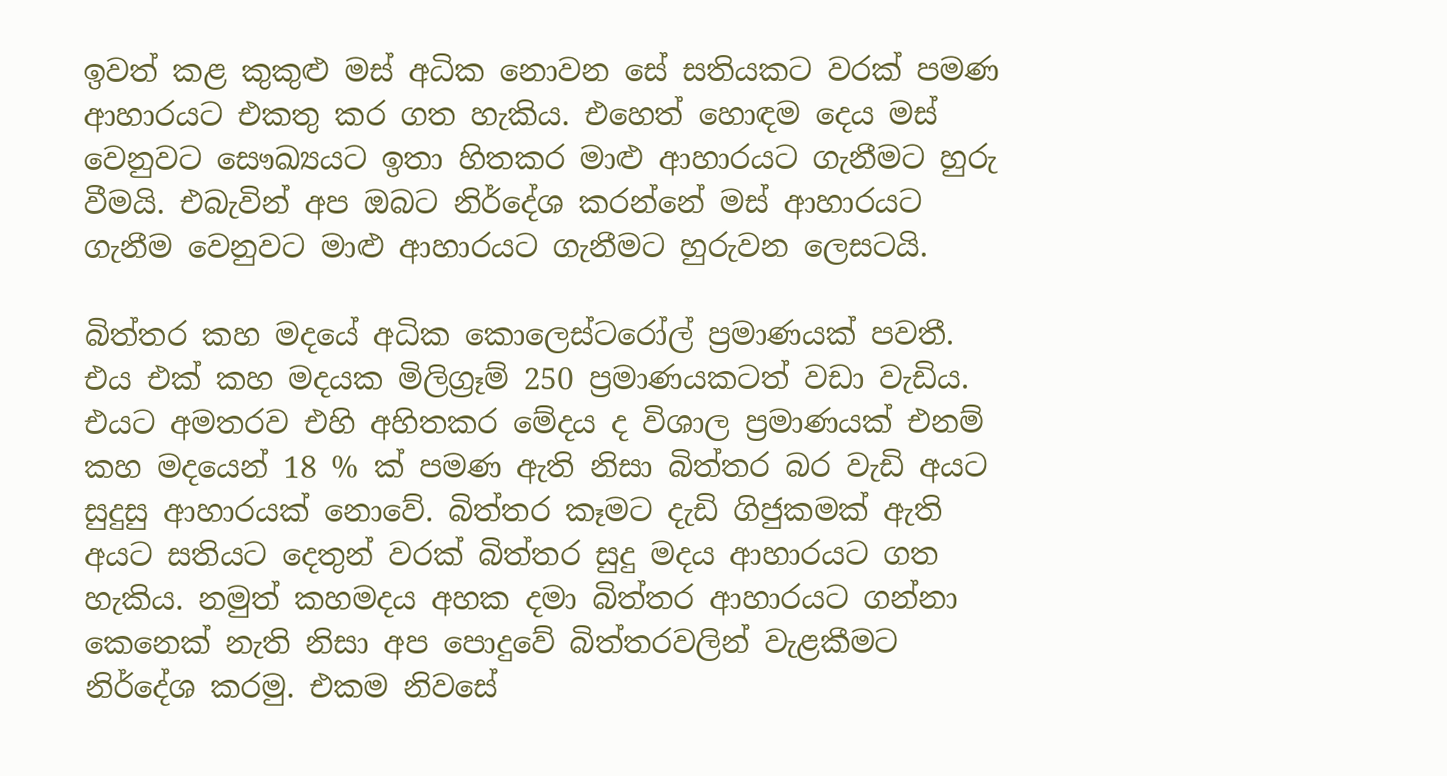ඉවත් කළ කුකුළු මස්‌ අධික නොවන සේ සතියකට වරක්‌ පමණ ආහාරයට එකතු කර ගත හැකිය. එහෙත් හොඳම දෙය මස්‌ වෙනුවට සෞඛ්‍යයට ඉතා හිතකර මාළු ආහාරයට ගැනීමට හුරු වීමයි. එබැවින් අප ඔබට නිර්දේශ කරන්නේ මස්‌ ආහාරයට ගැනීම වෙනුවට මාළු ආහාරයට ගැනීමට හුරුවන ලෙසටයි.

බිත්තර කහ මදයේ අධික කොලෙස්‌ටරෝල් ප්‍රමාණයක්‌ පවතී. එය එක්‌ කහ මදයක මිලිග්‍රෑම් 250 ප්‍රමාණයකටත් වඩා වැඩිය. එයට අමතරව එහි අහිතකර මේදය ද විශාල ප්‍රමාණයක්‌ එනම් කහ මදයෙන් 18 % ක්‌ පමණ ඇති නිසා බිත්තර බර වැඩි අයට සුදුසු ආහාරයක්‌ නොවේ. බිත්තර කෑමට දැඩි ගිජුකමක්‌ ඇති අයට සතියට දෙතුන් වරක්‌ බිත්තර සුදු මදය ආහාරයට ගත හැකිය. නමුත් කහමදය අහක දමා බිත්තර ආහාරයට ගන්නා කෙනෙක්‌ නැති නිසා අප පොදුවේ බිත්තරවලින් වැළකීමට නිර්දේශ කරමු. එකම නිවසේ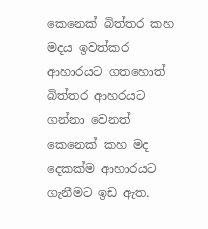කෙනෙක්‌ බිත්තර කහ මදය ඉවත්කර ආහාරයට ගතහොත් බිත්තර ආහරයට ගන්නා වෙනත් කෙනෙක්‌ කහ මද දෙකක්‌ම ආහාරයට ගැනීමට ඉඩ ඇත.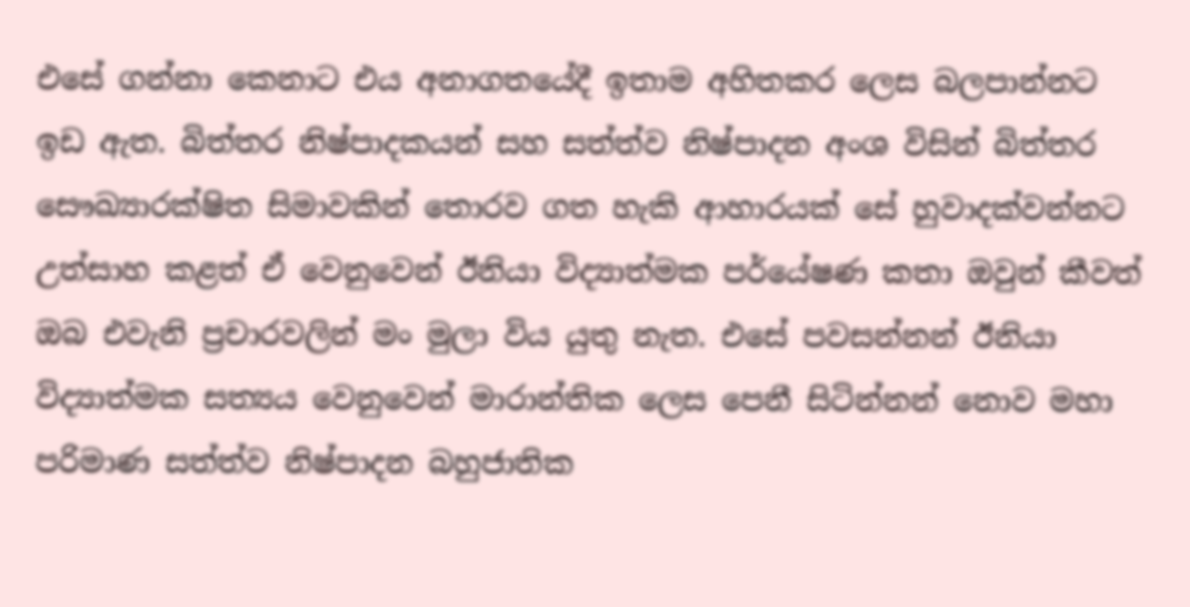එසේ ගන්නා කෙනාට එය අනාගතයේදී ඉතාම අහිතකර ලෙස බලපාන්නට ඉඩ ඇත. බිත්තර නිෂ්පාදකයන් සහ සත්ත්ව නිෂ්පාදන අංශ විසින් බිත්තර සෞඛ්‍යාරක්‌ෂිත සිමාවකින් තොරව ගත හැකි ආහාරයක්‌ සේ හුවාදක්‌වන්නට උත්සාහ කළත් ඒ වෙනුවෙන් ඊනියා විද්‍යාත්මක පර්යේෂණ කතා ඔවුන් කීවත් ඔබ එවැනි ප්‍රචාරවලින් මං මුලා විය යුතු නැත. එසේ පවසන්නන් ඊනියා විද්‍යාත්මක සත්‍යය වෙනුවෙන් මාරාන්තික ලෙස පෙනී සිටින්නන් නොව මහා පරිමාණ සත්ත්ව නිෂ්පාදන බහුජාතික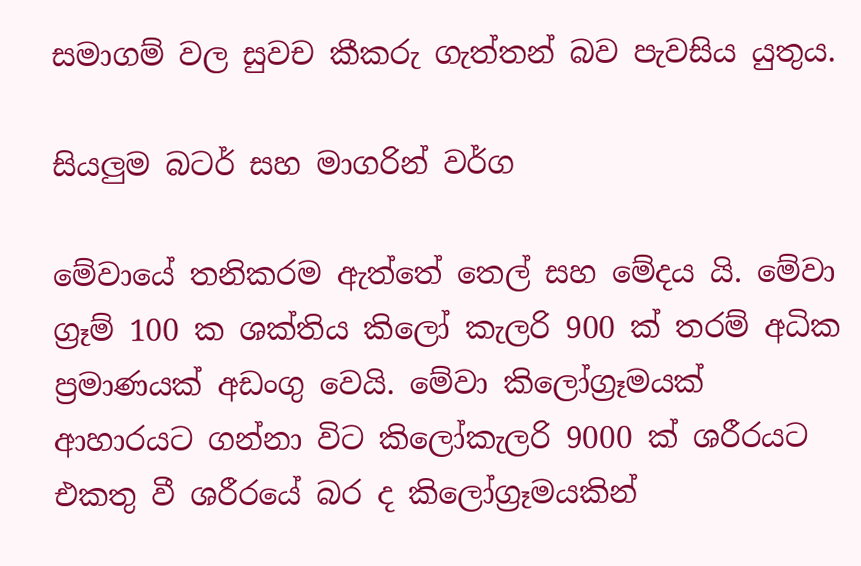සමාගම් වල සුවච කීකරු ගැත්තන් බව පැවසිය යුතුය.

සියලුම බටර් සහ මාගරින් වර්ග

මේවායේ තනිකරම ඇත්තේ තෙල් සහ මේදය යි. මේවා ග්‍රෑම් 100 ක ශක්‌තිය කිලෝ කැලරි 900 ක්‌ තරම් අධික ප්‍රමාණයක්‌ අඩංගු වෙයි. මේවා කිලෝග්‍රෑමයක්‌ ආහාරයට ගන්නා විට කිලෝකැලරි 9000 ක්‌ ශරීරයට එකතු වී ශරීරයේ බර ද කිලෝග්‍රෑමයකින්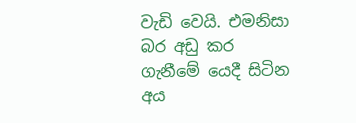වැඩි වෙයි. එමනිසා බර අඩු කර ගැනීමේ යෙදී සිටින අය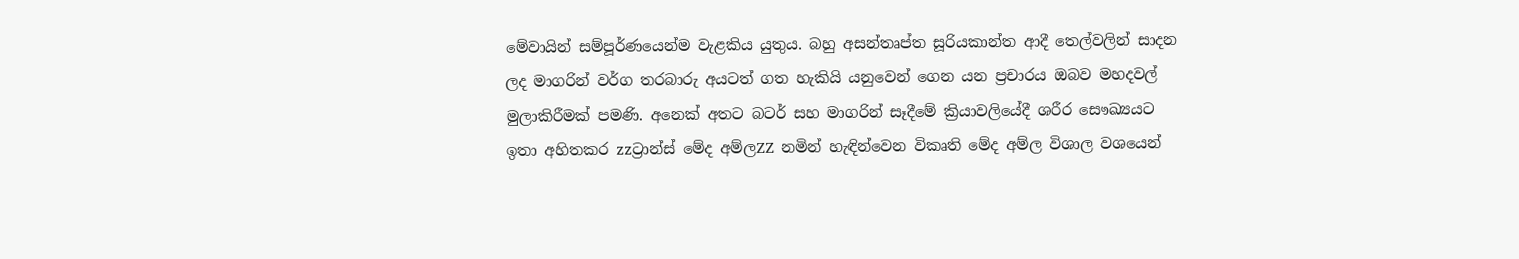මේවායින් සම්පූර්ණයෙන්ම වැළකිය යුතුය. බහු අසන්තෘප්ත සූරියකාන්ත ආදී තෙල්වලින් සාදන ලද මාගරින් වර්ග තරබාරු අයටත් ගත හැකියි යනුවෙන් ගෙන යන ප්‍රචාරය ඔබව මහදවල් මුලාකිරීමක්‌ පමණි. අනෙක්‌ අතට බටර් සහ මාගරින් සෑදීමේ ක්‍රියාවලියේදී ශරීර සෞඛ්‍යයට ඉතා අහිතකර zzට්‍රාන්ස්‌ මේද අම්ලZZ නමින් හැඳින්වෙන විකෘති මේද අම්ල විශාල වශයෙන්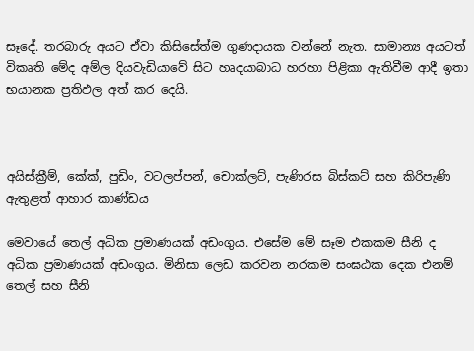සෑදේ. තරබාරු අයට ඒවා කිසිසේත්ම ගුණදායක වන්නේ නැත. සාමාන්‍ය අයටත් විකෘති මේද අම්ල දියවැඩියාවේ සිට හෘදයාබාධ හරහා පිළිකා ඇතිවීම ආදී ඉතා භයානක ප්‍රතිඵල අත් කර දෙයි.



අයිස්‌ක්‍රීම්, කේක්‌, පුඩිං, වටලප්පන්, චොක්‌ලට්‌, පැණිරස බිස්‌කට්‌ සහ කිරිපැණි ඇතුළත් ආහාර කාණ්‌ඩය

මෙවායේ තෙල් අධික ප්‍රමාණයක්‌ අඩංගුය. එසේම මේ සෑම එකකම සීනි ද අධික ප්‍රමාණයක්‌ අඩංගුය. මිනිසා ලෙඩ කරවන නරකම සංඝඨක දෙක එනම් තෙල් සහ සීනි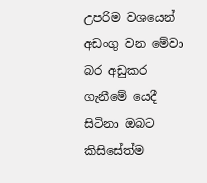උපරිම වශයෙන් අඩංගු වන මේවා බර අඩුකර ගැනීමේ යෙදී සිටිනා ඔබට කිසිසේත්ම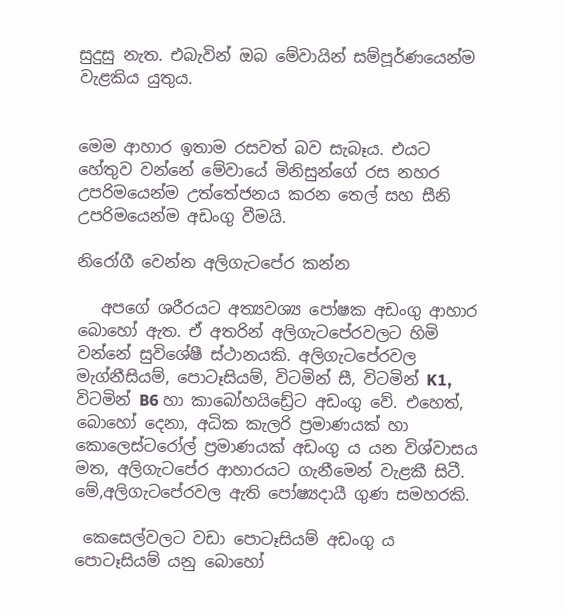සුදුසු නැත. එබැවින් ඔබ මේවායින් සම්පූර්ණයෙන්ම වැළකිය යුතුය.


මෙම ආහාර ඉතාම රසවත් බව සැබෑය. එයට හේතුව වන්නේ මේවායේ මිනිසුන්ගේ රස නහර උපරිමයෙන්ම උත්තේජනය කරන තෙල් සහ සීනි උපරිමයෙන්ම අඩංගු වීමයි.

නිරෝගී වෙන්න අලිගැටපේර කන්න

   අපගේ ශරීරයට අත්‍යවශ්‍ය පෝෂක අඩංගු ආහාර බොහෝ ඇත. ඒ අතරින් අලිගැටපේරවලට හිමි වන්නේ සුවිශේෂී ස්ථානයකි. අලිගැටපේරවල මැග්නීසියම්, පොටෑසියම්, විටමින් සී, විටමින් K1, විටමින් B6 හා කාබෝහයිඩ්‍රේට අඩංගු වේ. එහෙත්, බොහෝ දෙනා, අධික කැලරි ප්‍රමාණයක් හා කොලෙස්ටරෝල් ප්‍රමාණයක් අඩංගු ය යන විශ්වාසය මත, අලිගැටපේර ආහාරයට ගැනීමෙන් වැළකී සිටී. මේ,අලිගැටපේරවල ඇති පෝෂ්‍යදායී ගුණ සමහරකි.

 කෙසෙල්වලට වඩා පොටෑසියම් අඩංගු ය
පොටෑසියම් යනු බොහෝ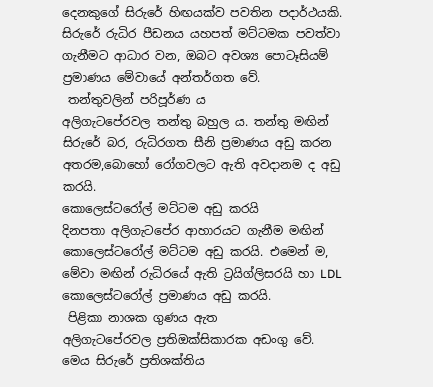දෙනකුගේ සිරුරේ හිඟයක්ව පවතින පදාර්ථයකි. සිරුරේ රුධිර පීඩනය යහපත් මට්ටමක පවත්වා ගැනීමට ආධාර වන, ඔබට අවශ්‍ය පොටෑසියම් ප්‍රමාණය මේවායේ අන්තර්ගත වේ.
 තන්තුවලින් පරිපූර්ණ ය
අලිගැටපේරවල තන්තු බහුල ය. තන්තු මඟින් සිරුරේ බර, රුධිරගත සීනි ප්‍රමාණය අඩු කරන අතරම,බොහෝ රෝගවලට ඇති අවදානම ද අඩු කරයි.
කොලෙස්ටරෝල් මට්ටම අඩු කරයි
දිනපතා අලිගැටපේර ආහාරයට ගැනීම මඟින් කොලෙස්ටරෝල් මට්ටම අඩු කරයි. එමෙන් ම, මේවා මඟින් රුධිරයේ ඇති ට්‍රයිග්ලිසරයි හා LDL කොලෙස්ටරෝල් ප්‍රමාණය අඩු කරයි.
 පිළිකා නාශක ගුණය ඇත
අලිගැටපේරවල ප්‍රතිඔක්සිකාරක අඩංගු වේ. මෙය සිරුරේ ප්‍රතිශක්තිය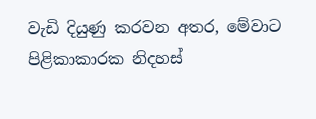වැඩි දියුණු කරවන අතර, මේවාට පිළිකාකාරක නිදහස්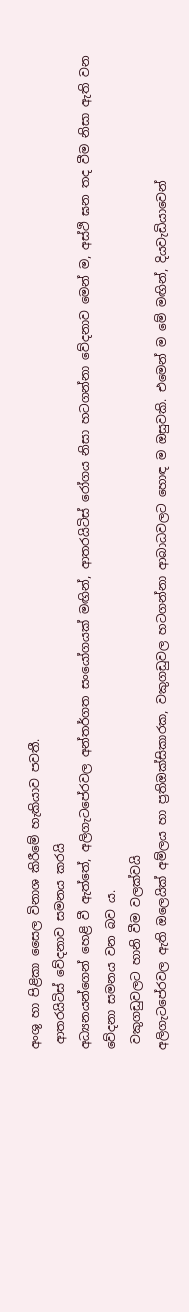අංශු හා පිළිකා සෛල විනාශ කිරීමේ හැකියාව පවතී.
 ආතරයිටිස් වේදනාව සමනය කරයි
අධ්‍යනයන්ගෙන් හෙළි වී ඇත්තේ, අලිගැටපේරවල අන්තර්ගත සංයෝගයක් මඟින්, ආතරයිටිස් රෝගය නිසා හටගන්නා වේදනාව මෙන් ම, අස්ථි ඝන තද වීම නිසා ඇති වන වේදනා සමනය වන බව ය.
 වකුගඩුවලට හානි වීම වලක්වයි
අලිගැටපේරවල ඇති ඔලෙයික් අම්ලය හා ප්‍රතිඔක්සිකාරක, වකුගඩුවල හටගන්නා ආබාධවලට හොඳ ම ඔසුවකි. එමෙන් ම මේ මඟින්, දියවැඩියාවෙන්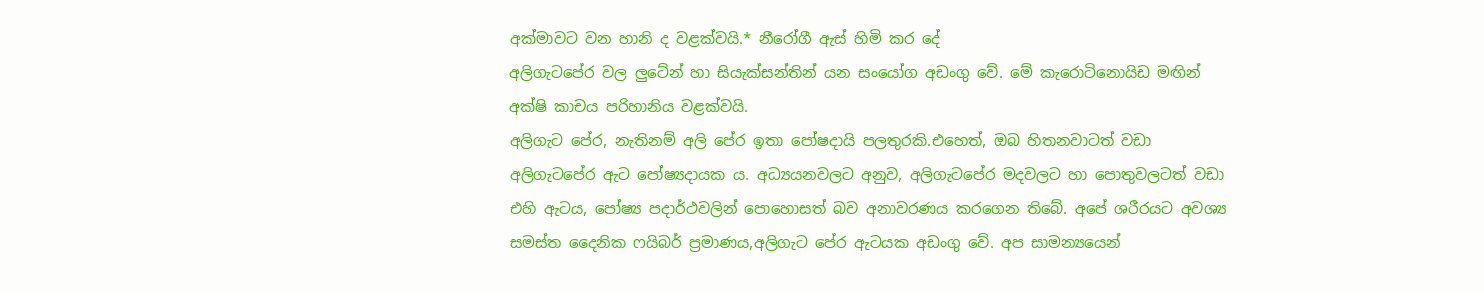අක්මාවට වන හානි ද වළක්වයි.* නීරෝගී ඇස් හිමි කර දේ
අලිගැටපේර වල ලුටේන් හා සියැක්සන්තින් යන සංයෝග අඩංගු වේ. මේ කැරොටිනොයිඩ මඟින් අක්ෂි කාචය පරිහානිය වළක්වයි.
අලිගැට පේර, නැතිනම් අලි පේර ඉතා පෝෂදායි පලතුරකි.එහෙත්, ඔබ හිතනවාටත් වඩා අලිගැටපේර ඇට පෝෂ්‍යදායක ය. අධ්‍යයනවලට අනුව, අලිගැටපේර මදවලට හා පොතුවලටත් වඩා එහි ඇටය, පෝෂ්‍ය පදාර්ථවලින් පොහොසත් බව අනාවරණය කරගෙන තිබේ. අපේ ශරීරයට අවශ්‍ය සමස්ත දෛනික ෆයිබර් ප්‍රමාණය,අලිගැට පේර ඇටයක අඩංගු වේ. අප සාමන්‍යයෙන්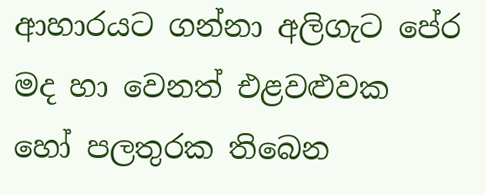ආහාරයට ගන්නා අලිගැට පේර මද හා වෙනත් එළවළුවක හෝ පලතුරක තිබෙන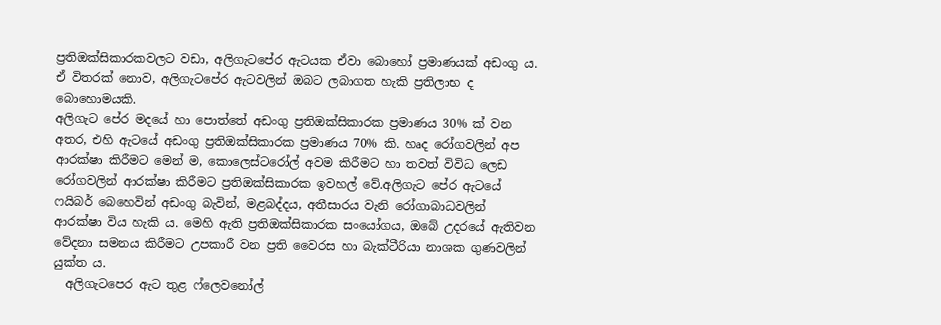ප්‍රතිඔක්සිකාරකවලට වඩා, අලිගැටපේර ඇටයක ඒවා බොහෝ ප්‍රමාණයක් අඩංගු ය. ඒ විතරක් නොව, අලිගැටපේර ඇටවලින් ඔබට ලබාගත හැකි ප්‍රතිලාභ ද බොහොමයකි.
අලිගැට පේර මදයේ හා පොත්තේ අඩංගු ප්‍රතිඔක්සිකාරක ප්‍රමාණය 30% ක් වන අතර, එහි ඇටයේ අඩංගු ප්‍රතිඔක්සිකාරක ප්‍රමාණය 70% කි. හෘද රෝගවලින් අප ආරක්ෂා කිරීමට මෙන් ම, කොලෙස්ටරෝල් අවම කිරීමට හා තවත් විවිධ ලෙඩ රෝගවලින් ආරක්ෂා කිරීමට ප්‍රතිඔක්සිකාරක ඉවහල් වේ.අලිගැට පේර ඇටයේ ෆයිබර් බෙහෙවින් අඩංගු බැවින්, මළබද්දය, අතීසාරය වැනි රෝගාබාධවලින් ආරක්ෂා විය හැකි ය. මෙහි ඇති ප්‍රතිඔක්සිකාරක සංයෝගය, ඔබේ උදරයේ ඇතිවන වේදනා සමනය කිරීමට උපකාරී වන ප්‍රති වෛරස හා බැක්ටීරියා නාශක ගුණවලින් යුක්ත ය.
  අලිගැටපෙර ඇට තුළ ෆ්ලෙවනෝල්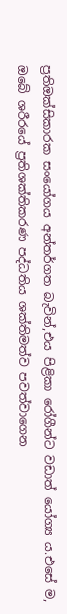ප්‍රතිඔක්සිකාරක සංයෝගය අන්තර්ගත බැවින්,එය පිළිකා රෝගීන්ට වඩාත් යෝග්‍ය ය.එසේ ම, ඔබේ ශරීරයේ ප්‍රතිශක්තිකරණ පද්ධතිය ශක්තිමත්ව පවත්වාගෙන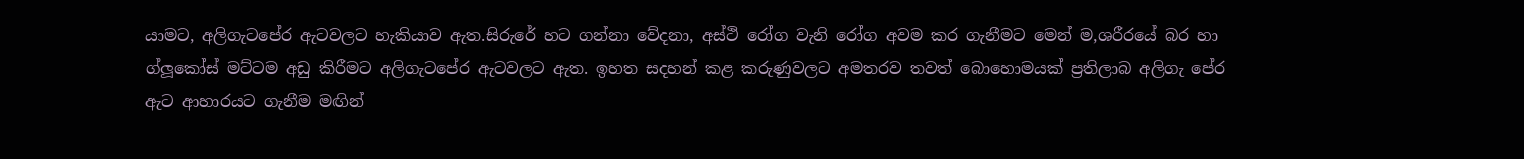යාමට, අලිගැටපේර ඇටවලට හැකියාව ඇත.සිරුරේ හට ගන්නා වේදනා, අස්ථි රෝග වැනි රෝග අවම කර ගැනීමට මෙන් ම,ශරීරයේ බර හා ග්ලූකෝස් මට්ටම අඩු කිරීමට අලිගැටපේර ඇටවලට ඇත. ඉහත සදහන් කළ කරුණුවලට අමතරව තවත් බොහොමයක් ප්‍රතිලාබ අලිගැ පේර ඇට ආහාරයට ගැනීම මඟින්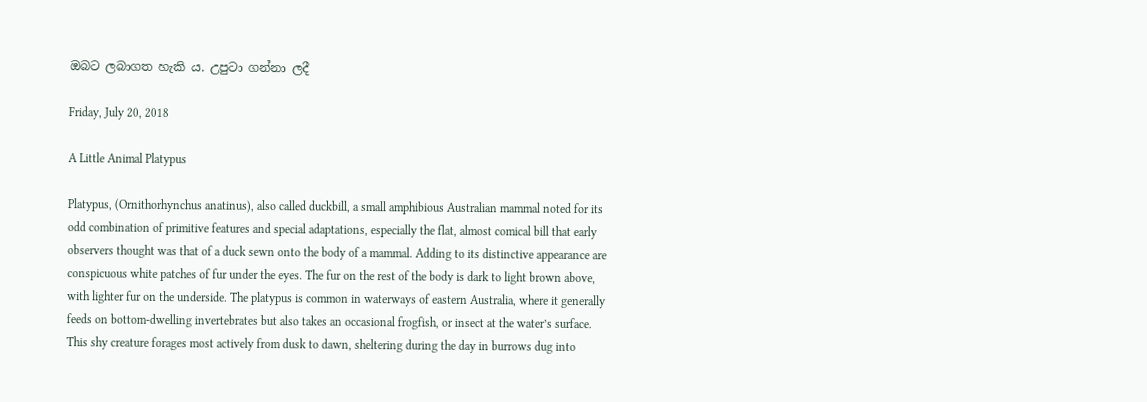ඔබට ලබාගත හැකි ය. උපුටා ගන්නා ලදී

Friday, July 20, 2018

A Little Animal Platypus

Platypus, (Ornithorhynchus anatinus), also called duckbill, a small amphibious Australian mammal noted for its odd combination of primitive features and special adaptations, especially the flat, almost comical bill that early observers thought was that of a duck sewn onto the body of a mammal. Adding to its distinctive appearance are conspicuous white patches of fur under the eyes. The fur on the rest of the body is dark to light brown above, with lighter fur on the underside. The platypus is common in waterways of eastern Australia, where it generally feeds on bottom-dwelling invertebrates but also takes an occasional frogfish, or insect at the water’s surface. This shy creature forages most actively from dusk to dawn, sheltering during the day in burrows dug into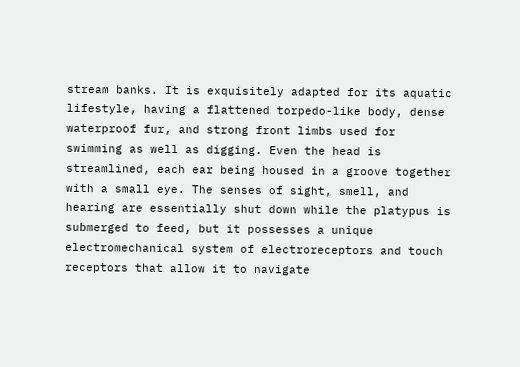stream banks. It is exquisitely adapted for its aquatic lifestyle, having a flattened torpedo-like body, dense waterproof fur, and strong front limbs used for swimming as well as digging. Even the head is streamlined, each ear being housed in a groove together with a small eye. The senses of sight, smell, and hearing are essentially shut down while the platypus is submerged to feed, but it possesses a unique electromechanical system of electroreceptors and touch receptors that allow it to navigate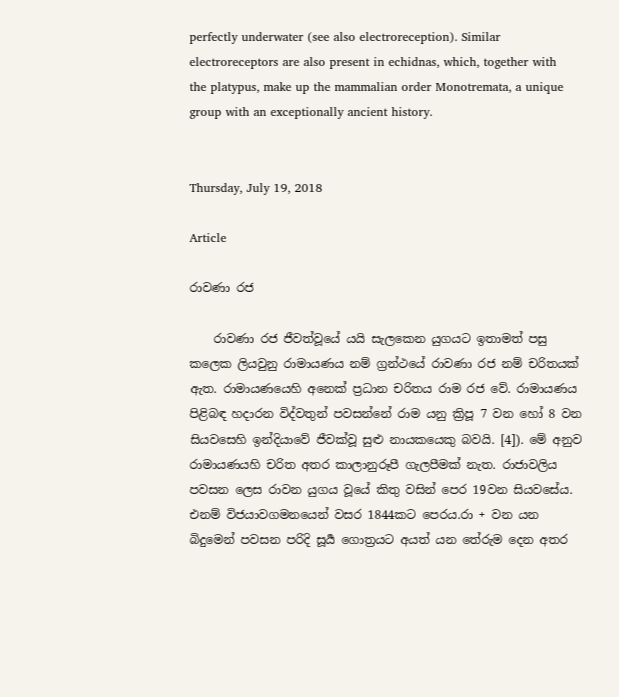perfectly underwater (see also electroreception). Similar electroreceptors are also present in echidnas, which, together with the platypus, make up the mammalian order Monotremata, a unique group with an exceptionally ancient history.


Thursday, July 19, 2018

Article

රාවණා රජ

    රාවණා රජ ජීවත්වූයේ යයි සැලකෙන යුගයට ඉතාමත් පසු කලෙක ලියවුනු රාමායණය නම් ග්‍රන්ථයේ රාවණා රජ නම් චරිතයක් ඇත. රාමායණයෙහි අනෙක් ප්‍රධාන චරිතය රාම රජ වේ. රාමායණය පිළිබඳ හදාරන විද්වතුන් පවසන්නේ රාම යනු ක්‍රිපූ 7 වන හෝ 8 වන සියවසෙහි ඉන්දියාවේ ජීවක්වූ සුළු නායකයෙකු බවයි. [4]). මේ අනුව රාමායණයහි චරිත අතර කාලානුරූපී ගැලපීමක් නැත. රාජාවලිය පවසන ලෙස රාවන යුගය වූයේ කිතු වසින් පෙර 19වන සියවසේය. එනම් විජයාවගමනයෙන් වසර 1844කට පෙරය.රා + වන යන බිදුමෙන් පවසන පරිදි සූර්‍ය ගොත්‍රයට අයත් යන තේරුම දෙන අතර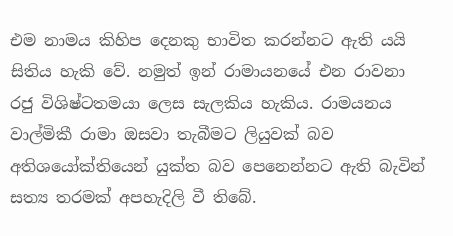එම නාමය කිහිප දෙනකු භාවිත කරන්නට ඇති යයි සිතිය හැකි වේ. නමුත් ඉන් රාමායනයේ එන රාවනා රජු විශිෂ්ටතමයා ලෙස සැලකිය හැකිය. රාමයනය වාල්මිකී රාමා ඔසවා තැබීමට ලියුවක් බව අතිශයෝක්තියෙන් යුක්ත බව පෙනෙන්නට ඇති බැවින් සත්‍ය තරමක් අපහැදිලි වී තිබේ.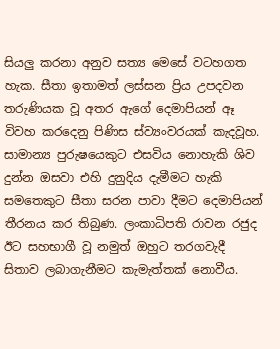සියලු කරනා අනුව සත්‍ය මෙසේ වටහගත හැක. සීතා ඉතාමත් ලස්සන ප්‍රිය උපදවන තරුණියක වූ අතර ඇගේ දෙමාපියන් ඈ විවහ කරදෙනු පිණිස ස්ව්‍යංවරයක් කැදවූහ. සාමාන්‍ය පුරුෂයෙකුට එසවිය නොහැකි ශිව දුන්න ඔසවා එහි දුනුදිය දැමීමට හැකි සමතෙකුට සීතා සරන පාවා දීමට දෙමාපියන් තීරනය කර තිබුණ. ලංකාධිපති රාවන රජුද ඊට සහභාගී වූ නමුත් ඔහුට තරගවැදී සිතාව ලබාගැනීමට කැමැත්තක් නොවීය.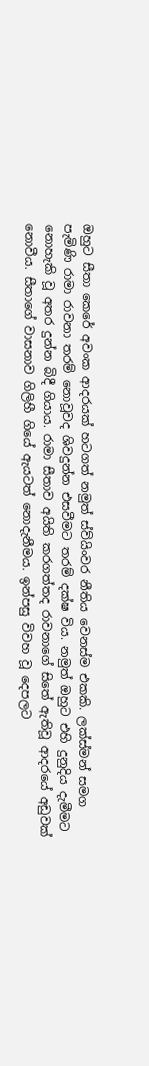ඔහුට සීතා කෙරේ අවංක ආදරයක් හටගත් නමුත් ස්ව්යිංවර නීතිය වෙනස්ම එකකි. ලක්ස්මන් සමග පැමිණි රාමා රාවනා තරම් නොවූවද ශිවදුන්න එසවීමට තරම් දක්ෂ විය. නමුත් ඔහුට එහි දුනුදිය දැමීමට නොහැකි වූ අතර දුන්න බිදී ගියාය. රාමා සීතාව අයිති කරගත්තද රාවනාගේ සිතේ ඇතිවූ ආදරයේ අඩුවක් නොවීය. සීතාගේ වාසනාව ගිලිහී ගියේ ඇයටත් නොදැනීමය. ඉන්පසු විවහ වූ දෙපලට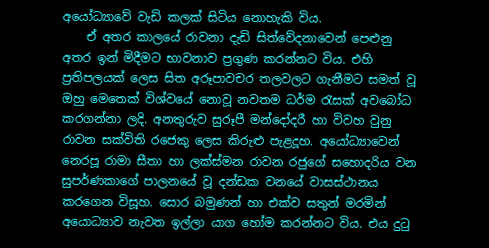අයෝධ්‍යාවේ වැඩි කලක් සිටිය නොහැකි විය.
    ඒ අතර කාලයේ රාවනා දැඩි සිත්වේදනාවෙන් පෙළුනු අතර ඉන් මිදීමට භාවනාව ප්‍රගුණ කරන්නට විය. එහි ප්‍රතිපලයක් ලෙස සිත අරූපාවචර තලවලට ගැනීමට සමත් වූ ඔහු මෙතෙක් විශ්වයේ නොවූ නවතම ධර්ම රැසක් අවබෝධ කරගන්නා ලදි. අනතුරුව සුරූපී මන්දෝදරී හා විවහ වුනු රාවන සක්විති රජෙකු ලෙස කිරුළු පැළදූහ. අයෝධ්‍යාවෙන් නෙරපූ රාමා සීතා හා ලක්ස්මන රාවන රජුගේ සහොදරිය වන සුපර්ණකාගේ පාලනයේ වූ දන්ඩක වනයේ වාසස්ථානය කරගෙන විසූහ. සොර බමුණන් හා එක්ව සතුන් මරමින් අයොධ්‍යාව නැවත ඉල්ලා යාග හෝම කරන්නට විය. එය දුටු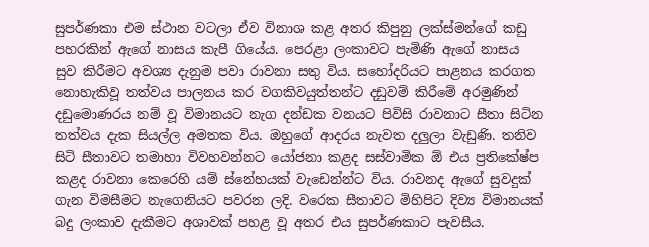සුපර්ණකා එම ස්ථාන වටලා ඒව විනාශ කළ අතර කිපුනු ලක්ස්මන්ගේ කඩු පහරකින් ඇගේ නාසය කැපී ගියේය. පෙරළා ලංකාවට පැමිණි ඇගේ නාසය සුව කිරීමට අවශ්‍ය දැනුම පවා රාවනා සතු විය. සහෝදරියට පාළනය කරගත නොහැකිවූ තත්වය පාලනය කර වගකිවයුත්තන්ට දඩුවම් කිරීමේ අරමුණින් දඩුමොණරය නම් වූ විමානයට නැග දන්ඩක වනයට පිවිසි රාවනාට සීතා සිටින තත්වය දැක සියල්ල අමතක විය. ඔහුගේ ආදරය නැවත දලුලා වැඩුණි. තනිව සිටි සීතාවට තමාහා විවහවන්නට යෝජනා කළද සස්වාමික ඕ එය ප්‍රතිකේෂ්ප කළද රාවනා කෙරෙහි යම් ස්නේහයක් වැඩෙන්න්ට විය. රාවනද ඇගේ සුවදුක් ගැන විමසීමට නැගෙනියට පවරන ලදි. වරෙක සීතාවට මිහිපිට දිව්‍ය විමානයක් බදු ලංකාව දැකීමට අශාවක් පහළ වූ අතර එය සුපර්ණකාට පැවසීය.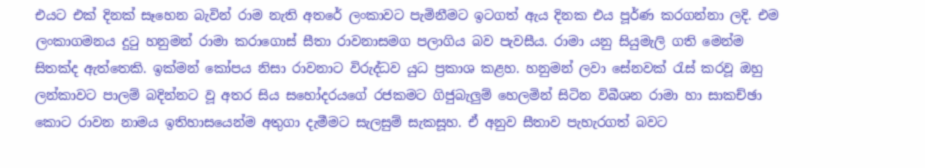එයට එක් දිනක් සෑහෙන බැවින් රාම නැති අතරේ ලංකාවට පැමිනීමට ඉටගත් ඇය දිනක එය පූර්ණ කරගන්නා ලදි. එම ලංකාගමනය දුටු හනුමන් රාමා කරාගොස් සීතා රාවනාසමග පලාගිය බව පැවසීය. රාමා යනු සියුමැලි ගති මෙන්ම සිතක්ද ඇත්තෙකි. ඉක්මන් කෝපය නිසා රාවනාට විරුද්ධව යුධ ප්‍රකාශ කළහ. හනුමන් ලවා සේනවක් රැස් කරවූ ඔහු ලන්කාවට පාලම් බදින්නට වූ අතර සිය සහෝදරයගේ රජකමට ගිජුබැලුම් හෙලමින් සිටින විබීශන රාමා හා සාකච්ඡා කොට රාවන නාමය ඉතිහාසයෙන්ම අතුගා දැමීමට සැලසුම් සැකසූහ. ඒ අනුව සීතාව පැහැරගත් බවට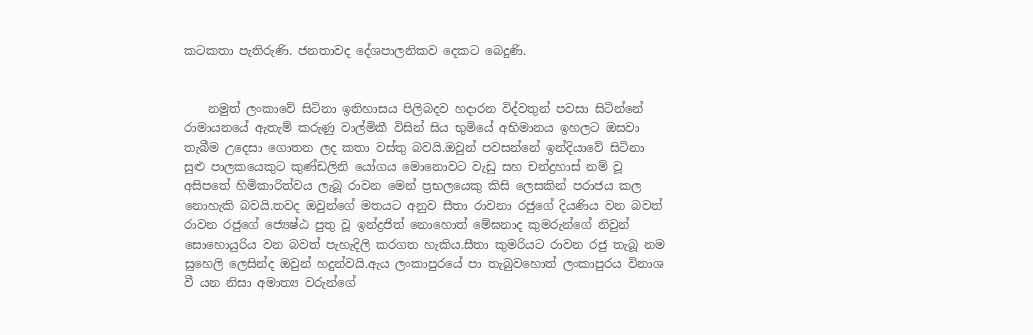කටකතා පැතිරුණි. ජනතාවද දේශපාලනිකව දෙකට බෙදුණි.


    නමුත් ලංකාවේ සිටිනා ඉතිහාසය පිලිබදව හදාරන විද්වතුන් පවසා සිටින්නේ රාමායනයේ ඇතැම් කරුණු වාල්මිකී විසින් සිය භුමියේ අභිමානය ඉහලට ඔසවා තැබීම උදෙසා ගොතන ලද කතා වස්තු බවයි.ඔවුන් පවසන්නේ ඉන්දියාවේ සිටිනා සුළු පාලකයෙකුට කුණ්ඩලිනි යෝගය මොනොවට වැඩු සහ චන්ද්‍රහාස් නම් වූ අසිපතේ හිමිකාරිත්වය ලැබූ රාවන මෙන් ප්‍රභලයෙකු කිසි ලෙසකින් පරාජය කල නොහැකි බවයි.තවද ඔවුන්ගේ මතයට අනුව සීතා රාවනා රජුගේ දියණිය වන බවත් රාවන රජුගේ ජ්‍යෙෂ්ඨ පුතු වූ ඉන්ද්‍රජිත් නොහොත් මේඝනාද කුමරුන්ගේ නිවුන් සොහොයුරිය වන බවත් පැහැදිලි කරගත හැකිය.සීතා කුමරියට රාවන රජු තැබූ නම සුහෙලි ලෙසින්ද ඔවුන් හදුන්වයි.ඇය ලංකාපුරයේ පා තැබුවහොත් ලංකාපුරය විනාශ වී යන නිසා අමාත්‍ය වරුන්ගේ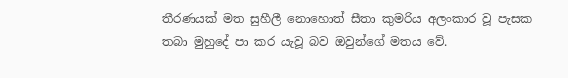තීරණයක් මත සුහීලී නොහොත් සීතා කුමරිය අලංකාර වූ පැසක තබා මුහුදේ පා කර යැවූ බව ඔවුන්ගේ මතය වේ.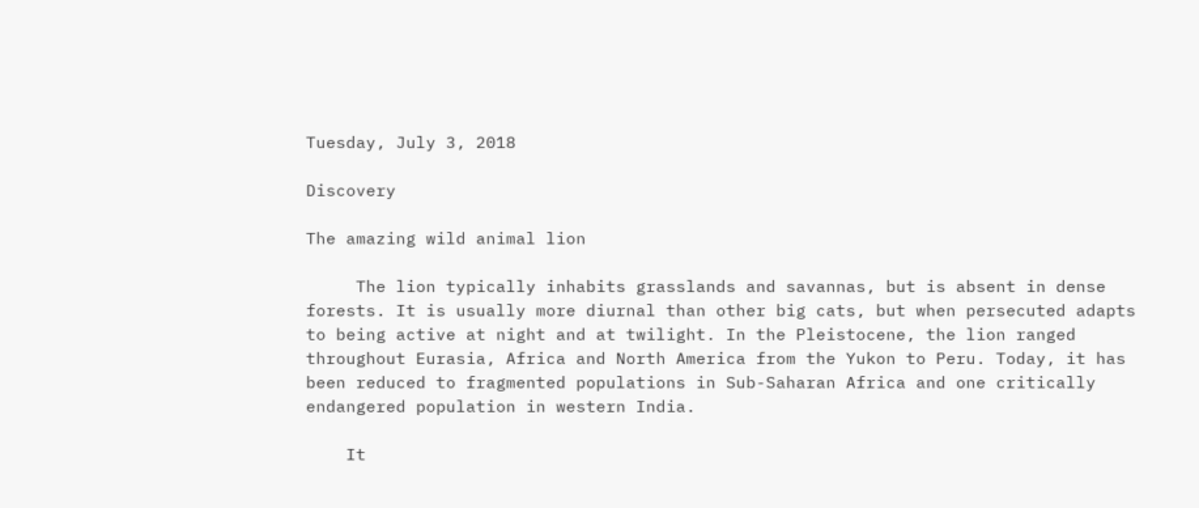Tuesday, July 3, 2018

Discovery

The amazing wild animal lion

     The lion typically inhabits grasslands and savannas, but is absent in dense forests. It is usually more diurnal than other big cats, but when persecuted adapts to being active at night and at twilight. In the Pleistocene, the lion ranged throughout Eurasia, Africa and North America from the Yukon to Peru. Today, it has been reduced to fragmented populations in Sub-Saharan Africa and one critically endangered population in western India.

    It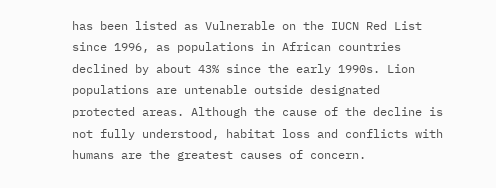has been listed as Vulnerable on the IUCN Red List since 1996, as populations in African countries declined by about 43% since the early 1990s. Lion populations are untenable outside designated protected areas. Although the cause of the decline is not fully understood, habitat loss and conflicts with humans are the greatest causes of concern.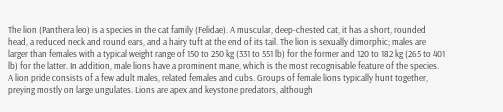The lion (Panthera leo) is a species in the cat family (Felidae). A muscular, deep-chested cat, it has a short, rounded head, a reduced neck and round ears, and a hairy tuft at the end of its tail. The lion is sexually dimorphic; males are larger than females with a typical weight range of 150 to 250 kg (331 to 551 lb) for the former and 120 to 182 kg (265 to 401 lb) for the latter. In addition, male lions have a prominent mane, which is the most recognisable feature of the species. A lion pride consists of a few adult males, related females and cubs. Groups of female lions typically hunt together, preying mostly on large ungulates. Lions are apex and keystone predators, although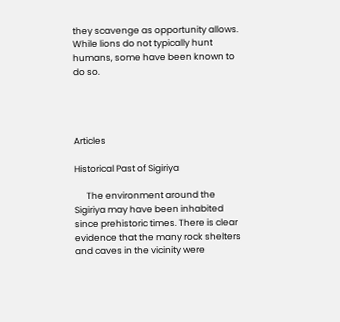they scavenge as opportunity allows. While lions do not typically hunt humans, some have been known to do so.




Articles

Historical Past of Sigiriya

      The environment around the Sigiriya may have been inhabited since prehistoric times. There is clear evidence that the many rock shelters and caves in the vicinity were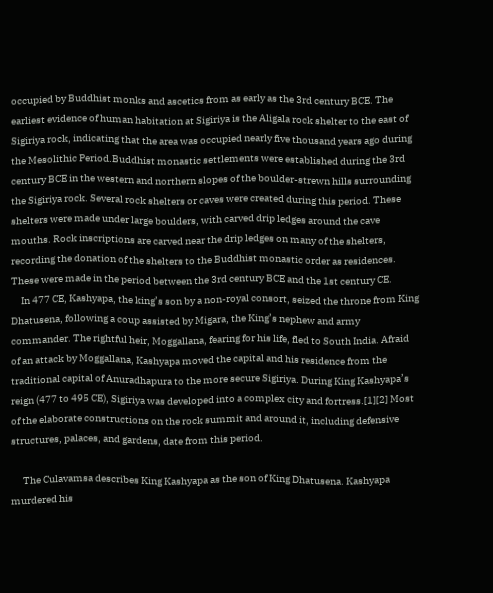occupied by Buddhist monks and ascetics from as early as the 3rd century BCE. The earliest evidence of human habitation at Sigiriya is the Aligala rock shelter to the east of Sigiriya rock, indicating that the area was occupied nearly five thousand years ago during the Mesolithic Period.Buddhist monastic settlements were established during the 3rd century BCE in the western and northern slopes of the boulder-strewn hills surrounding the Sigiriya rock. Several rock shelters or caves were created during this period. These shelters were made under large boulders, with carved drip ledges around the cave mouths. Rock inscriptions are carved near the drip ledges on many of the shelters, recording the donation of the shelters to the Buddhist monastic order as residences. These were made in the period between the 3rd century BCE and the 1st century CE.
     In 477 CE, Kashyapa, the king’s son by a non-royal consort, seized the throne from King Dhatusena, following a coup assisted by Migara, the King’s nephew and army commander. The rightful heir, Moggallana, fearing for his life, fled to South India. Afraid of an attack by Moggallana, Kashyapa moved the capital and his residence from the traditional capital of Anuradhapura to the more secure Sigiriya. During King Kashyapa’s reign (477 to 495 CE), Sigiriya was developed into a complex city and fortress.[1][2] Most of the elaborate constructions on the rock summit and around it, including defensive structures, palaces, and gardens, date from this period.

      The Culavamsa describes King Kashyapa as the son of King Dhatusena. Kashyapa murdered his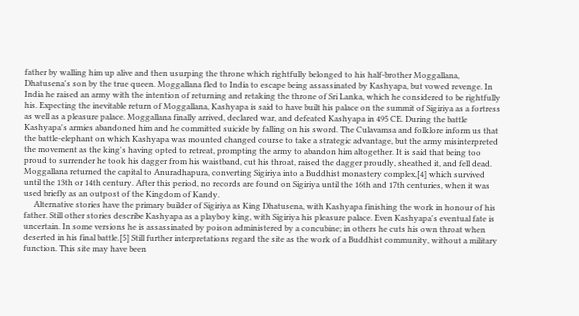father by walling him up alive and then usurping the throne which rightfully belonged to his half-brother Moggallana, Dhatusena's son by the true queen. Moggallana fled to India to escape being assassinated by Kashyapa, but vowed revenge. In India he raised an army with the intention of returning and retaking the throne of Sri Lanka, which he considered to be rightfully his. Expecting the inevitable return of Moggallana, Kashyapa is said to have built his palace on the summit of Sigiriya as a fortress as well as a pleasure palace. Moggallana finally arrived, declared war, and defeated Kashyapa in 495 CE. During the battle Kashyapa's armies abandoned him and he committed suicide by falling on his sword. The Culavamsa and folklore inform us that the battle-elephant on which Kashyapa was mounted changed course to take a strategic advantage, but the army misinterpreted the movement as the king's having opted to retreat, prompting the army to abandon him altogether. It is said that being too proud to surrender he took his dagger from his waistband, cut his throat, raised the dagger proudly, sheathed it, and fell dead. Moggallana returned the capital to Anuradhapura, converting Sigiriya into a Buddhist monastery complex,[4] which survived until the 13th or 14th century. After this period, no records are found on Sigiriya until the 16th and 17th centuries, when it was used briefly as an outpost of the Kingdom of Kandy.
     Alternative stories have the primary builder of Sigiriya as King Dhatusena, with Kashyapa finishing the work in honour of his father. Still other stories describe Kashyapa as a playboy king, with Sigiriya his pleasure palace. Even Kashyapa's eventual fate is uncertain. In some versions he is assassinated by poison administered by a concubine; in others he cuts his own throat when deserted in his final battle.[5] Still further interpretations regard the site as the work of a Buddhist community, without a military function. This site may have been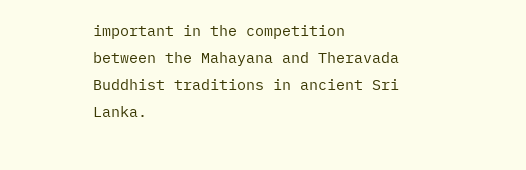important in the competition between the Mahayana and Theravada Buddhist traditions in ancient Sri Lanka.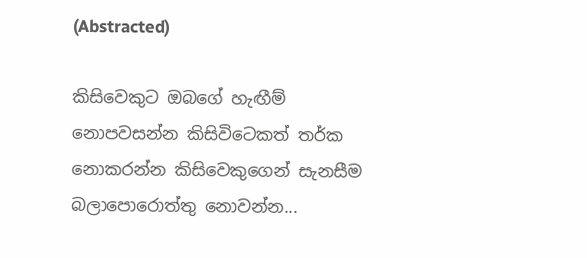(Abstracted)

කිසිවෙකුට ඔබගේ හැඟීම් නොපවසන්න කිසිවිටෙකත් තර්ක නොකරන්න කිසිවෙකුගෙන් සැනසීම බලාපොරොත්තු නොවන්න...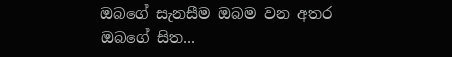ඔබගේ සැනසීම ඔබම වන අතර  ඔබගේ සිත...